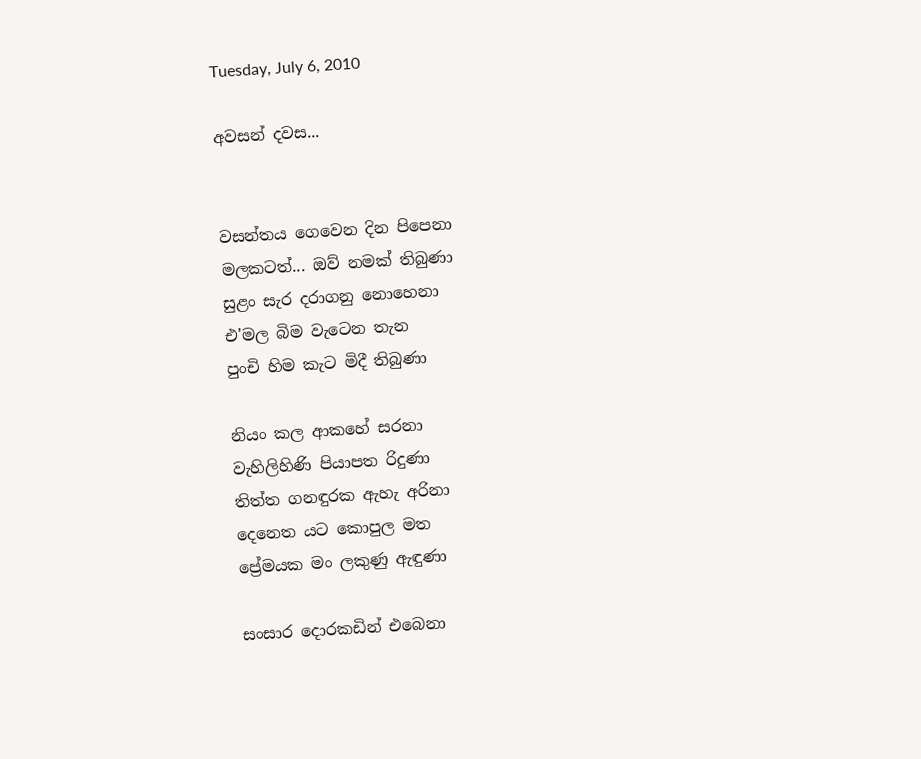Tuesday, July 6, 2010

අවසන් දවස...


වසන්තය ගෙවෙන දින පිපෙනා
මලකටත්... ඔව් නමක් තිබුණා
සුළං සැර දරාගනු නොහෙනා
එ'මල බිම වැටෙන තැන
පුංචි හිම කැට මිදී තිබුණා

නියං කල ආකහේ සරනා
වැහිලිහිණි පියාපත රිදුණා
තිත්ත ගනඳුරක ඇහැ අරිනා
දෙනෙත යට කොපුල මත
ප්‍රේමයක මං ලකුණු ඇඳුණා

සංසාර දොරකඩින් එබෙනා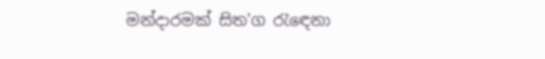මන්දාරමක් සිත'ග රැඳෙනා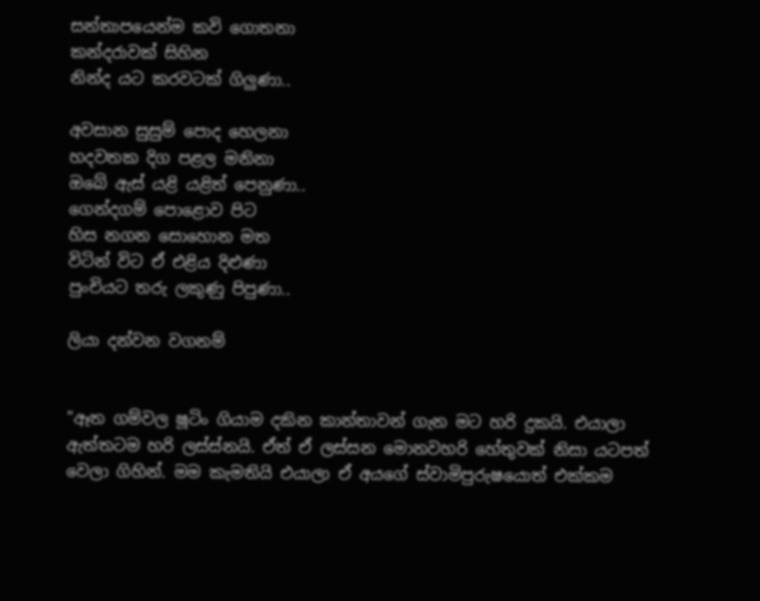සන්තාපයෙන්ම කවි ගොතනා
කන්දරාවක් සිහින
නින්ද යට කරවටක් ගිලුණා..

අවසාන සුසුම් පොද හෙලනා
හදවතක දිග පළල මනිනා
ඔබේ ඇස් යළි යළිත් පෙනුණා..
ගෙන්දගම් පොළොව පිට
හිස නගන සොහොන මත
විටින් විට ඒ එළිය දිළුණා
පුංචියට තරු ලකුණු පිපුණා..

ලියා දන්වන වගනම්


"ඈත ගම්වල ෂූටිං ගියාම දකින කාන්තාවන් ගැන මට හරි දුකයි. එයාලා ඇත්තටම හරි ලස්ස්නයි. ඒත් ඒ ලස්සන මොනවහරි හේතුවක් නිසා යටපත් වෙලා ගිහින්. මම කැමතියි එයාලා ඒ අයගේ ස්වාමිපුරුෂයොත් එක්කම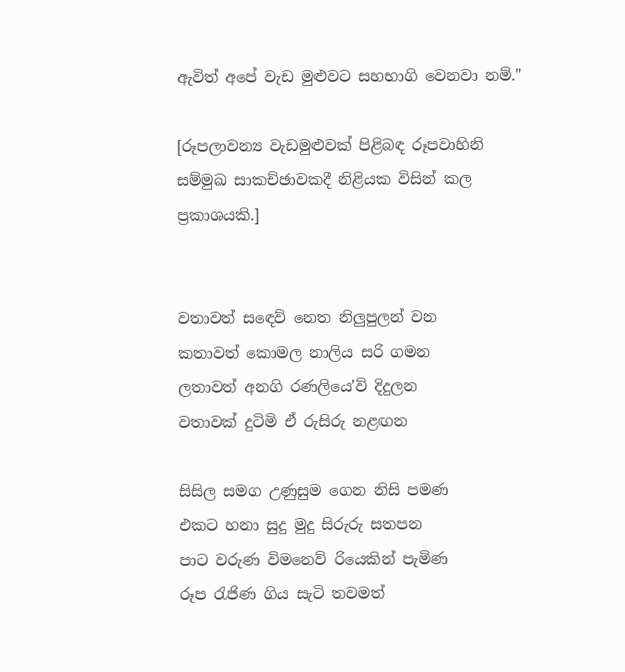ඇවිත් අපේ වැඩ මුළුවට සහභාගි වෙනවා නම්."

[රූපලාවන්‍ය වැඩමුළුවක් පිළිබඳ රූපවාහිනි සම්මුඛ සාකච්ඡාවකදී නිළියක විසින් කල ප්‍රකාශයකි.]


වතාවත් සඳෙව් නෙත නිලුපුලන් වන
කතාවත් කොමල නාලිය සරි ගමන
ලතාවත් අනගි රණලියෙ'ව් දිදුලන
වතාවක් දුටිමි ඒ රුසිරු නළඟන

සිසිල සමග උණුසුම ගෙන නිසි පමණ
එකට හනා සුදු මුදු සිරුරු සතපන
පාට වරුණ විමනෙව් රියෙකින් පැමිණ
රූප රැජිණ ගිය සැටි තවමත්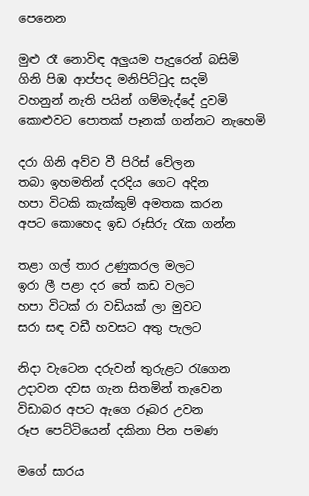පෙනෙන

මුළු රෑ නොවිඳ අලුයම පැදුරෙන් බසිමි
ගිනි පිඹ ආප්පද මනිපිට්ටුද සදමි
වහනුන් නැති පයින් ගම්මැද්දේ දුවමි
කොළුවට පොතක් පෑනක් ගන්නට නැහෙමි

දරා ගිනි අව්ව වී පිරිස් වේලන
තබා ඉහමතින් දරදිය ගෙට අදින
හපා විටකි කැක්කුම් අමතක කරන
අපට කොහෙද ඉඩ රූසිරු රැක ගන්න

තළා ගල් තාර උණුකරල මලට
ඉරා ලී පළා දර තේ කඩ වලට
හපා විටක් රා වඩියක් ලා මුවට
සරා සඳ වඩී හවසට අතු පැලට

නිදා වැටෙන දරුවන් තුරුළට රැගෙන
උදාවන දවස ගැන සිතමින් තැවෙන
විඩාබර අපට ඇගෙ රූබර උවන
රූප පෙට්ටියෙන් දකිනා පින පමණ

මගේ සාරය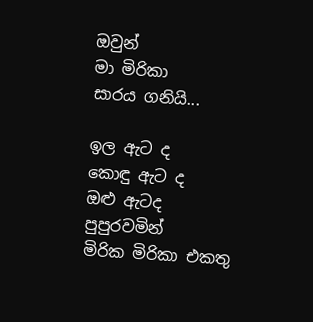ඔවුන්
මා මිරිකා
සාරය ගනියි...

ඉල ඇට ද
කොඳු ඇට ද
ඔළු ඇටද
පුපුරවමින්
මිරික මිරිකා එකතු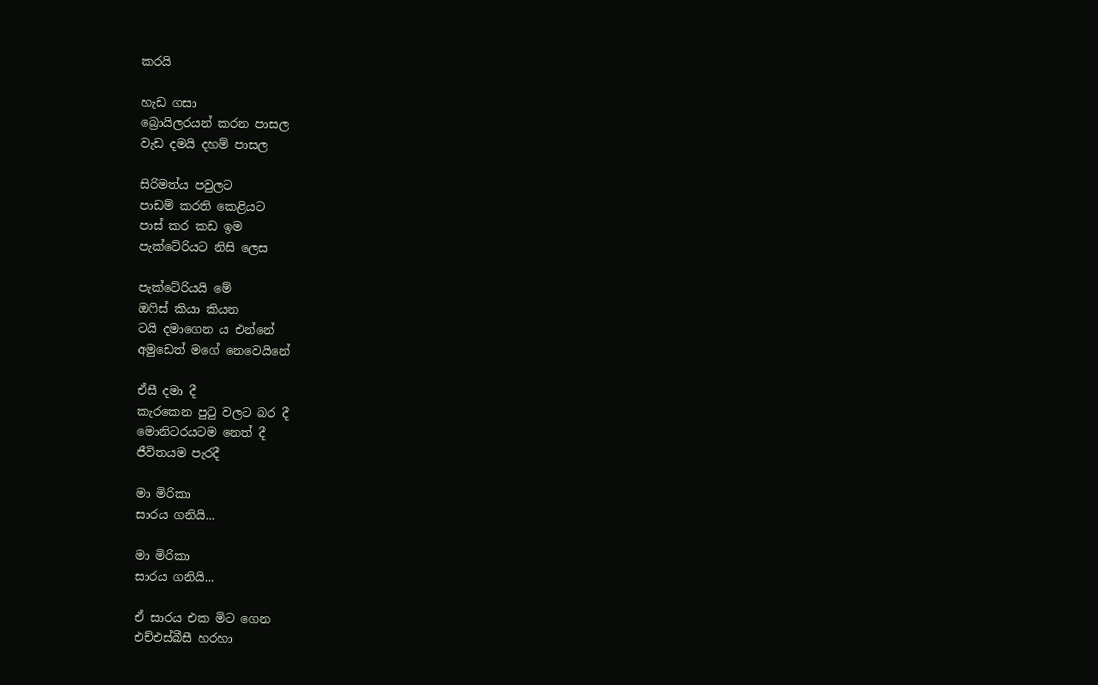කරයි

හැඩ ගසා
බ්‍රොයිලරයන් කරන පාසල
වැඩ දමයි දහම් පාසල

සිරිමත්ය පවුලට
පාඩම් කරති කෙළියට
පාස් කර කඩ ඉම
පැක්ටේරියට නිසි ලෙස

පැක්ටේරියයි මේ
ඔෆිස් කියා කියන
ටයි දමාගෙන ය එන්නේ
අමුඩෙත් මගේ නෙවෙයිනේ

ඒසී දමා දී
කැරකෙන පුටු වලට බර දී
මොනිටරයටම නෙත් දී
ජීවිතයම පැරදී

මා මිරිකා
සාරය ගනියි...

මා මිරිකා
සාරය ගනියි...

ඒ සාරය එක මිට ගෙන
එච්එස්බීසී හරහා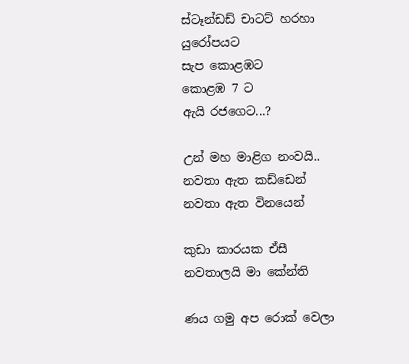ස්ටෑන්ඩඩ් චාටට් හරහා
යුරෝපයට
සැප කොළඹට
කොළඹ 7 ට
ඇයි රජගෙට...?

උන් මහ මාළිග නංවයි..
නවතා ඇත කඩ්ඩෙන්
නවතා ඇත විනයෙන්

කුඩා කාරයක ඒසී
නවතාලයි මා කේන්ති

ණය ගමු අප රොක් වෙලා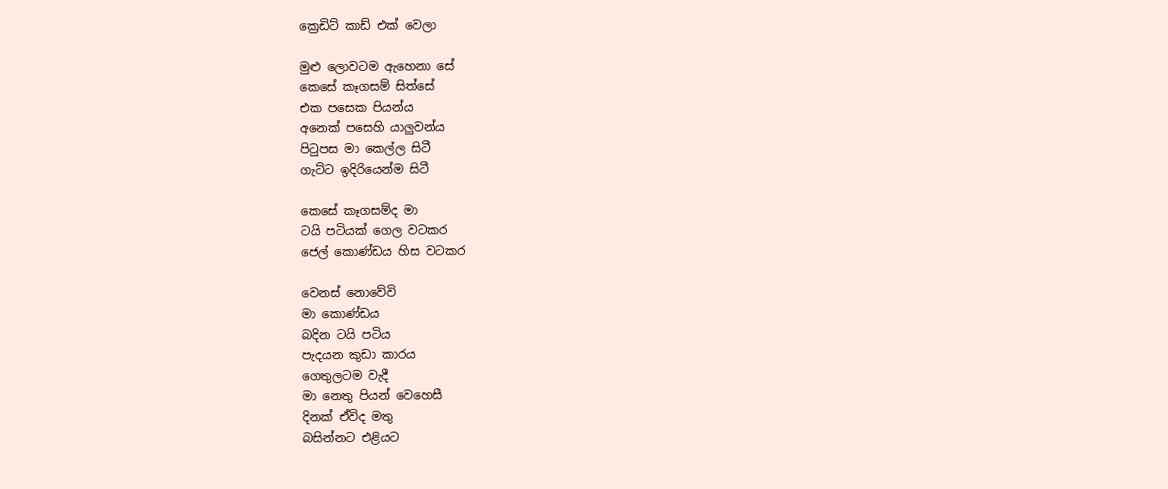ක්‍රෙඩිට් කාඩ් එක් වෙලා

මුළු ලොවටම ඇහෙනා සේ
කෙසේ කෑගසම් සිත්සේ
එක පසෙක පියන්ය
අනෙක් පසෙහි යාලුවන්ය
පිටුපස මා කෙල්ල සිටී
ගැට්ට ඉදිරියෙන්ම සිටී

කෙසේ කෑගසම්ද මා
ටයි පටියක් ගෙල වටකර
ජෙල් කොණ්ඩය හිස වටකර

වෙනස් නොවේවි
මා කොණ්ඩය
බදින ටයි පටිය
පැදයන කුඩා කාරය
ගෙතුලටම වැදී
මා නෙතු පියන් වෙහෙසී
දිනක් ඒවිද මතු
බසින්නට එළියට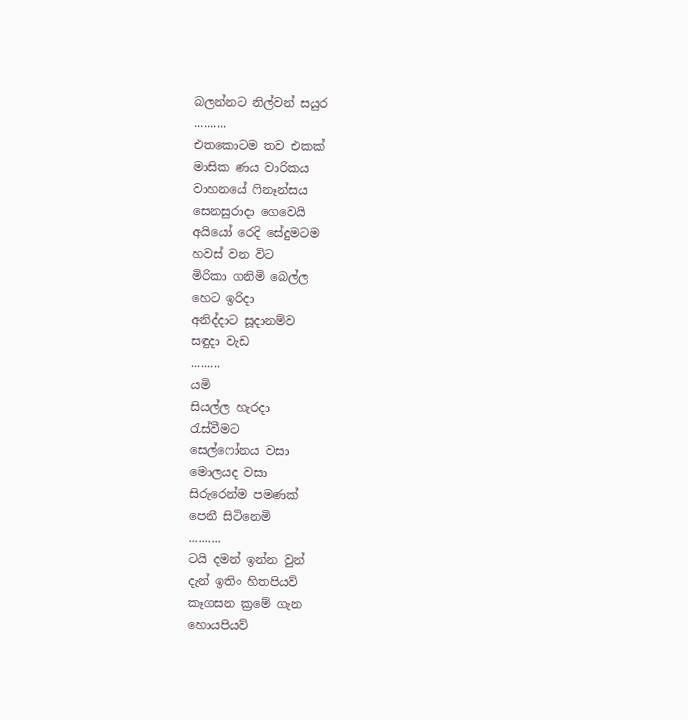බලන්නට නිල්වන් සයුර
..........
එතකොටම තව එකක්
මාසික ණය වාරිකය
වාහනයේ ෆිනෑන්සය
සෙනසුරාදා ගෙවෙයි
අයියෝ රෙදි සේදුමටම
හවස් වන විට
මිරිකා ගනිමි බෙල්ල
හෙට ඉරිදා
අනිද්දාට සූදානම්ව
සඳුදා වැඩ
.........
යමි
සියල්ල හැරදා
රැස්වීමට
සෙල්ෆෝනය වසා
මොලයද වසා
සිරුරෙන්ම පමණක්
පෙනී සිටිනෙමි
..........
ටයි දමන් ඉන්න වුන්
දැන් ඉතිං හිතපියව්
කෑගසන ක්‍රමේ ගැන
හොයපියව්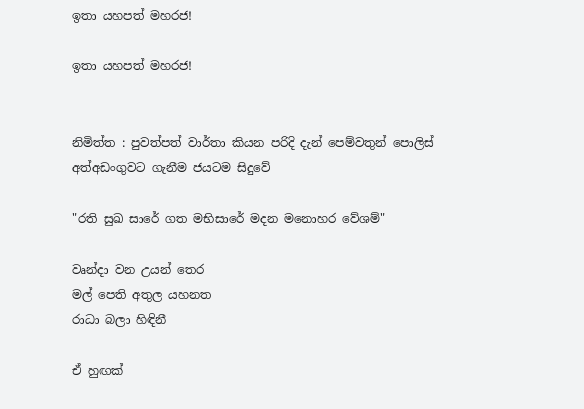ඉතා යහපත් මහරජ!

ඉතා යහපත් මහරජ!


නිමිත්ත : පුවත්පත් වාර්තා කියන පරිදි දැන් පෙම්වතුන් පොලිස් අත්අඩංගුවට ගැනීම ජයටම සිදුවේ

"රති සුඛ සාරේ ගත මභිසාරේ මදන මනොහර වේශම්"

වෘන්දා වන උයන් තෙර
මල් පෙති අතුල යහනත
රාධා බලා හිඳිනී

ඒ හුඟක්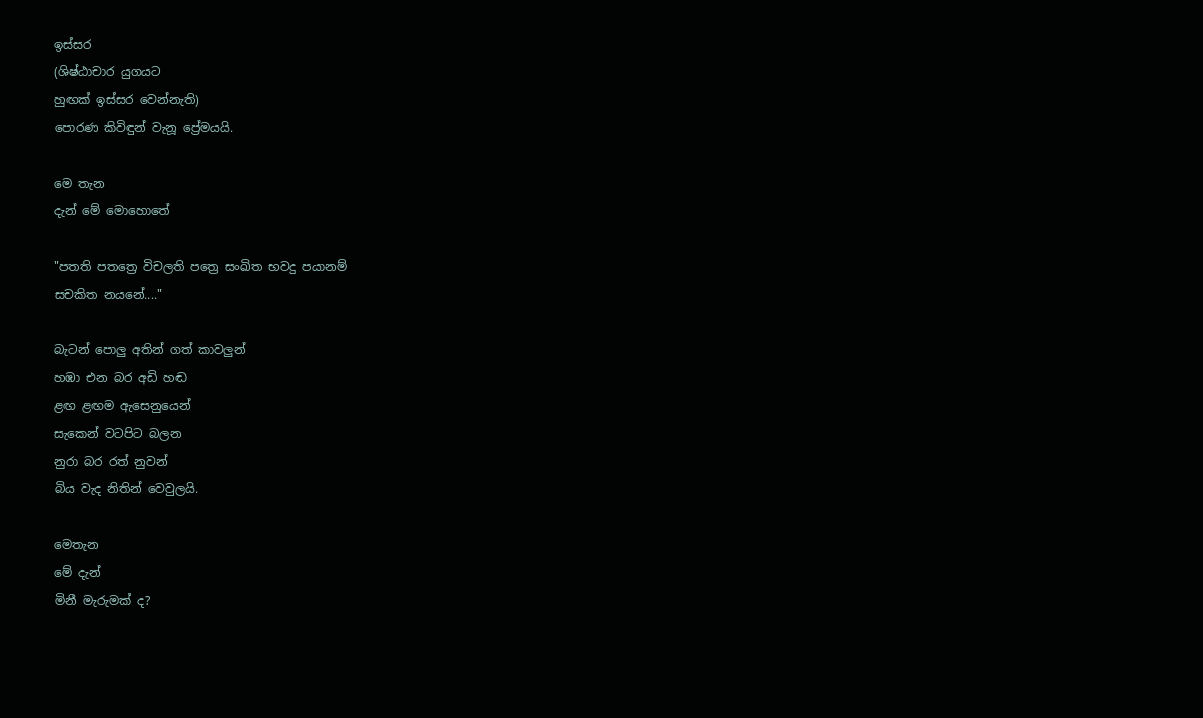ඉස්සර
(ශිෂ්ඨාචාර යුගයට
හුඟක් ඉස්සර වෙන්නැති)
පොරණ කිවිඳුන් වැනූ ප්‍රේමයයි.

මෙ තැන
දැන් මේ මොහොතේ

"පතති පතත්‍රෙ විචලති පත්‍රෙ සංඛිත භවදු පයානම්
සචකිත නයනේ...."

බැටන් පොලු අතින් ගත් කාවලුන්
හඹා එන බර අඩි හඬ
ළඟ ළඟම ඇසෙනුයෙන්
සැකෙන් වටපිට බලන
නුරා බර රත් නුවන්
බිය වැද නිතින් වෙවුලයි.

මෙතැන
මේ දැන්
මිනී මැරුමක් ද?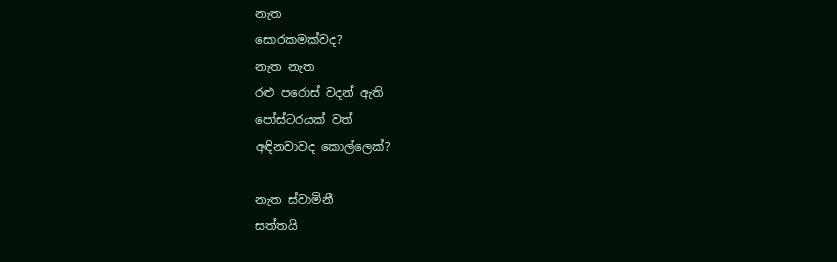නැත
සොරකමක්වද?
නැත නැත
රළු පරොස් වදන් ඇති
පෝස්ටරයක් වත්
අඳිනවාවද කොල්ලෙක්?

නැත ස්වාමිනී
සත්තයි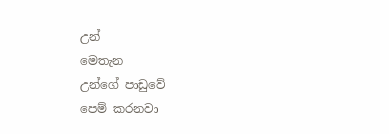උන්
මෙතැන
උන්ගේ පාඩුවේ
පෙම් කරනවා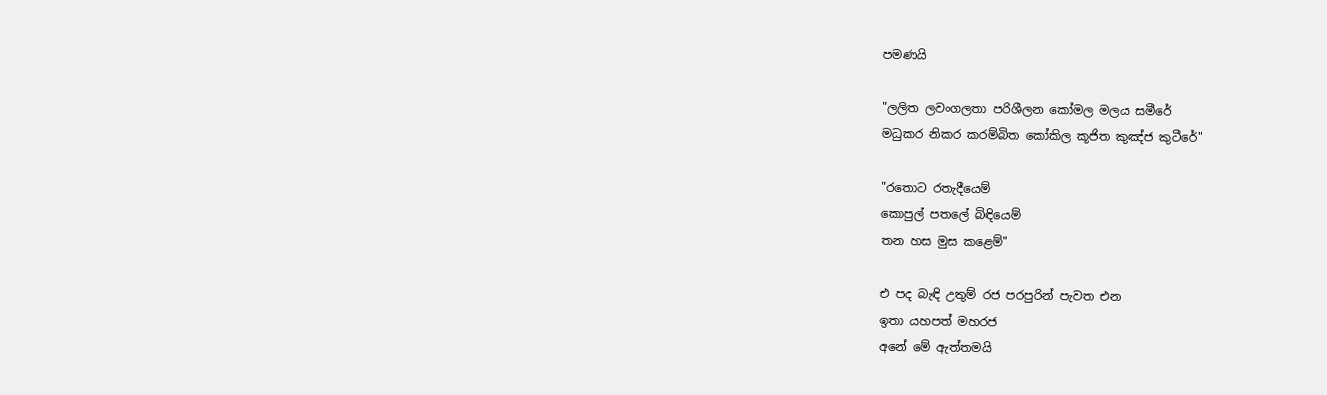පමණයි

"ලලිත ලවංගලතා පරිශීලන කෝමල මලය සමීරේ
මධුකර නිකර කරම්බිත කෝකිල කූජිත කුඤ්ජ කුටීරේ"

"රතොට රතැදීයෙම්
කොපුල් පතලේ බිඳියෙම්
තන හස මුස කළෙම්"

එ පද බැඳි උතුම් රජ පරපුරින් පැවත එන
ඉතා යහපත් මහරජ
අනේ මේ ඇත්තමයි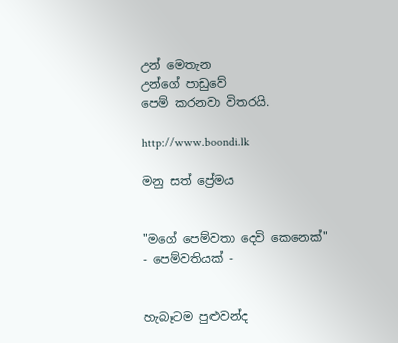උන් මෙතැන
උන්ගේ පාඩුවේ
පෙම් කරනවා විතරයි.

http://www.boondi.lk

මනු සත් ප්‍රේමය


"මගේ පෙම්වතා දෙවි කෙනෙක්"
- පෙම්වතියක් -


හැබෑටම පුළුවන්ද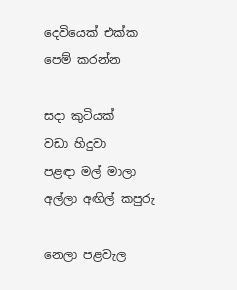දෙවියෙක් එක්ක
පෙම් කරන්න

සදා කුටියක්
වඩා හිදුවා
පළඳා මල් මාලා
අල්ලා අඟිල් කපුරු

නෙලා පළවැල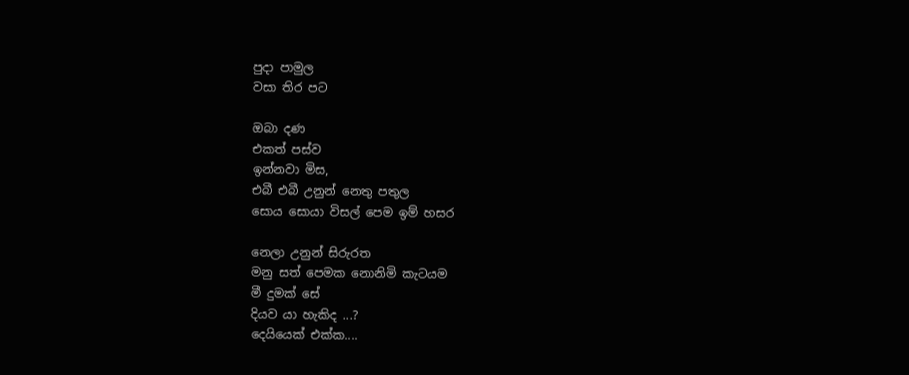පුදා පාමුල
වසා තිර පට

ඔබා දණ
එකත් පස්ව
ඉන්නවා මිස,
එබී එබී උනුන් නෙතු පතුල
සොය සොයා විසල් පෙම ඉම් හසර

නෙලා උනුන් සිරුරත
මනු සත් පෙමක නොනිමි කැටයම
මී දුමක් සේ
දියව යා හැකිද ...?
දෙයියෙක් එක්ක....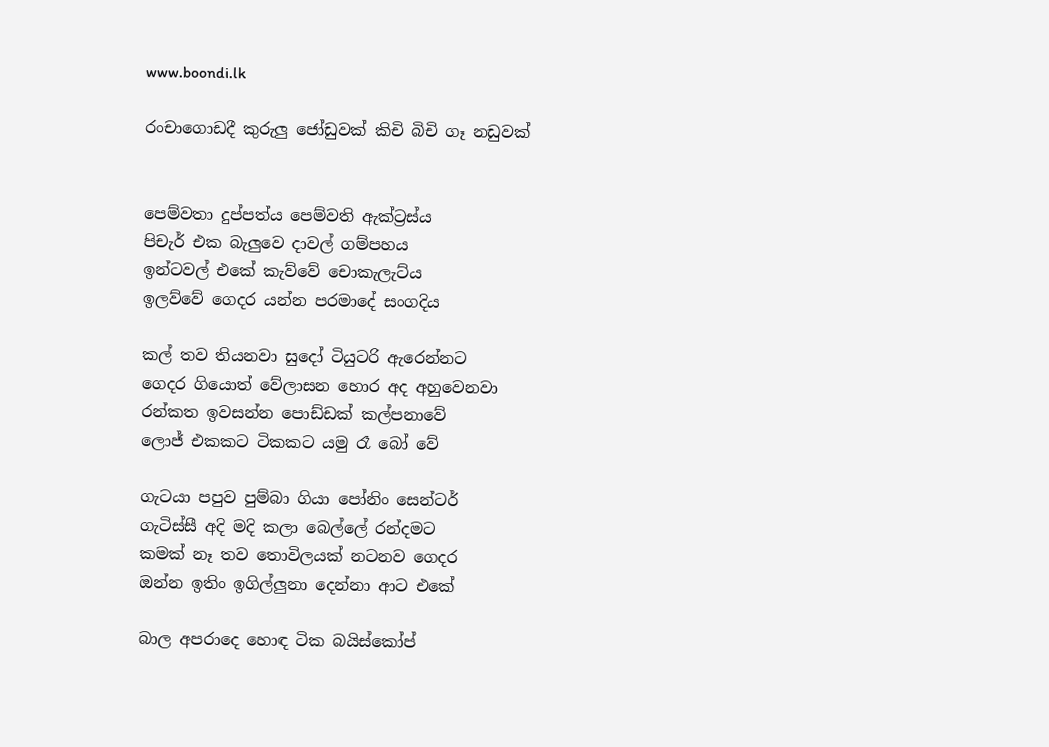www.boondi.lk

රංචාගොඩදී කුරුලු ජෝඩුවක් කිචි බිචි ගෑ නඩුවක්


පෙම්වතා දුප්පත්ය පෙම්වති ඇක්ට්‍රස්ය
පිචැර් එක බැලුවෙ දාවල් ගම්පහය
ඉන්ටවල් එකේ කැව්වේ චොකැලැට්ය
ඉලව්වේ ගෙදර යන්න පරමාදේ සංගදිය

කල් තව තියනවා සුදෝ ටියුටරි ඇරෙන්නට
ගෙදර ගියොත් වේලාසන හොර අද අහුවෙනවා
රන්කත ඉවසන්න පොඩ්ඩක් කල්පනාවේ
ලොජ් එකකට ටිකකට යමු රෑ බෝ වේ

ගැටයා පපුව පුම්බා ගියා පෝනිං සෙන්ටර්
ගැටිස්සී අදි මදි කලා බෙල්ලේ රන්දමට
කමක් නෑ තව තොවිලයක් නටනව ගෙදර
ඔන්න ඉතිං ඉගිල්ලුනා දෙන්නා ආට එකේ

බාල අපරාදෙ හොඳ ටික බයිස්කෝප්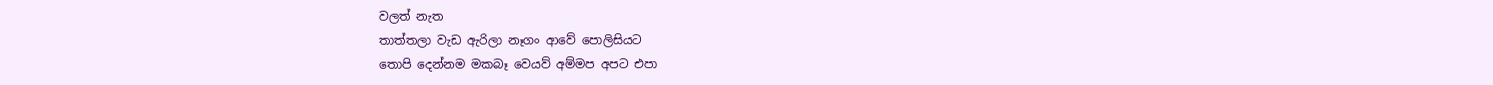වලත් නැත
තාත්තලා වැඩ ඇරිලා නෑගං ආවේ පොලිසියට
තොපි දෙන්නම මකබෑ වෙයව් අම්මප අපට එපා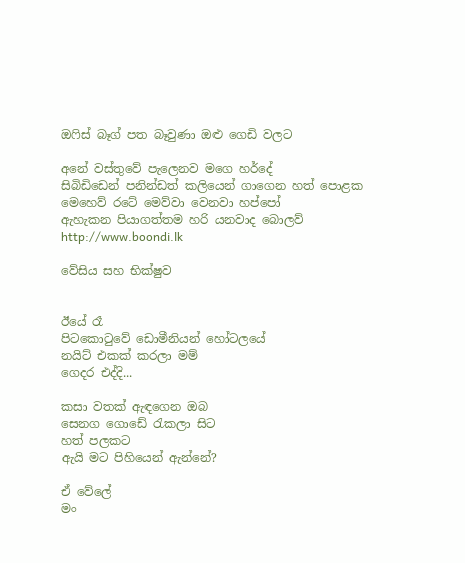ඔෆිස් බෑග් පත බෑවුණා ඔළු ගෙඩි වලට

අනේ වස්තුවේ පැලෙනව මගෙ හර්දේ
සිබිඩිඩෙන් පනින්ඩත් කලියෙන් ගාගෙන හත් පොළක
මෙහෙව් රටේ මෙව්වා වෙනවා හප්පෝ
ඇහැකන පියාගත්තම හරි යනවාද බොලව්
http://www.boondi.lk

වේසිය සහ භික්ෂුව


ඊයේ රෑ
පිටකොටුවේ ඩොමීනියන් හෝටලයේ
නයිට් එකක් කරලා මම්
ගෙදර එද්දි...

කසා වතක් ඇඳගෙන ඔබ
සෙනග ගොඩේ රැකලා සිට
හත් පලකට
ඇයි මට පිහියෙන් ඇන්නේ?

ඒ වේලේ
මං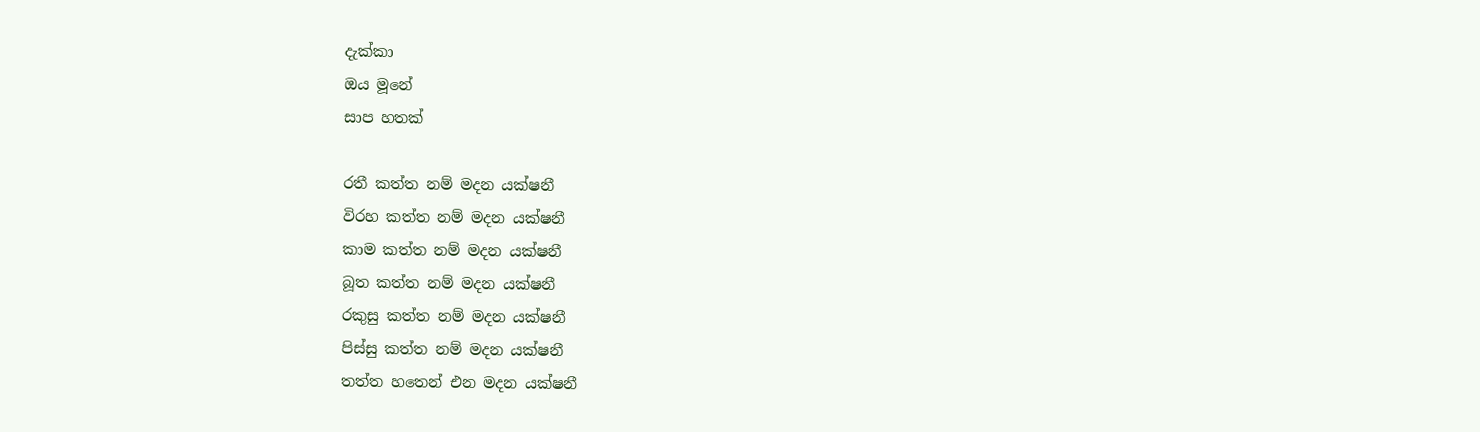දැක්කා
ඔය මූනේ
සාප හතක්

රතී කත්ත නම් මදන යක්ෂනී
විරහ කත්ත නම් මදන යක්ෂනී
කාම කත්ත නම් මදන යක්ෂනී
බූත කත්ත නම් මදන යක්ෂනී
රකුසු කත්ත නම් මදන යක්ෂනී
පිස්සු කත්ත නම් මදන යක්ෂනී
තත්ත හතෙන් එන මදන යක්ෂනී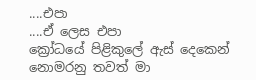....එපා
....ඒ ලෙස එපා
ක්‍රෝධයේ පිළිකුලේ ඇස් දෙකෙන්
නොමරනු තවත් මා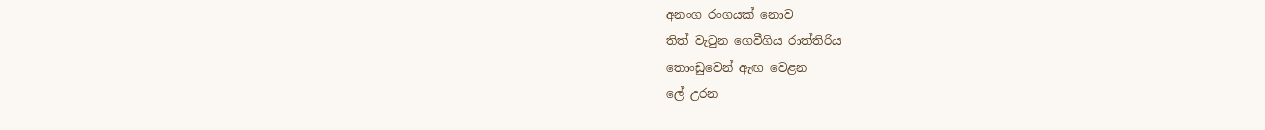අනංග රංගයක් නොව
තිත් වැටුන ගෙවීගිය රාත්තිරිය
තොංඩුවෙන් ඇඟ වෙළන
ලේ උරන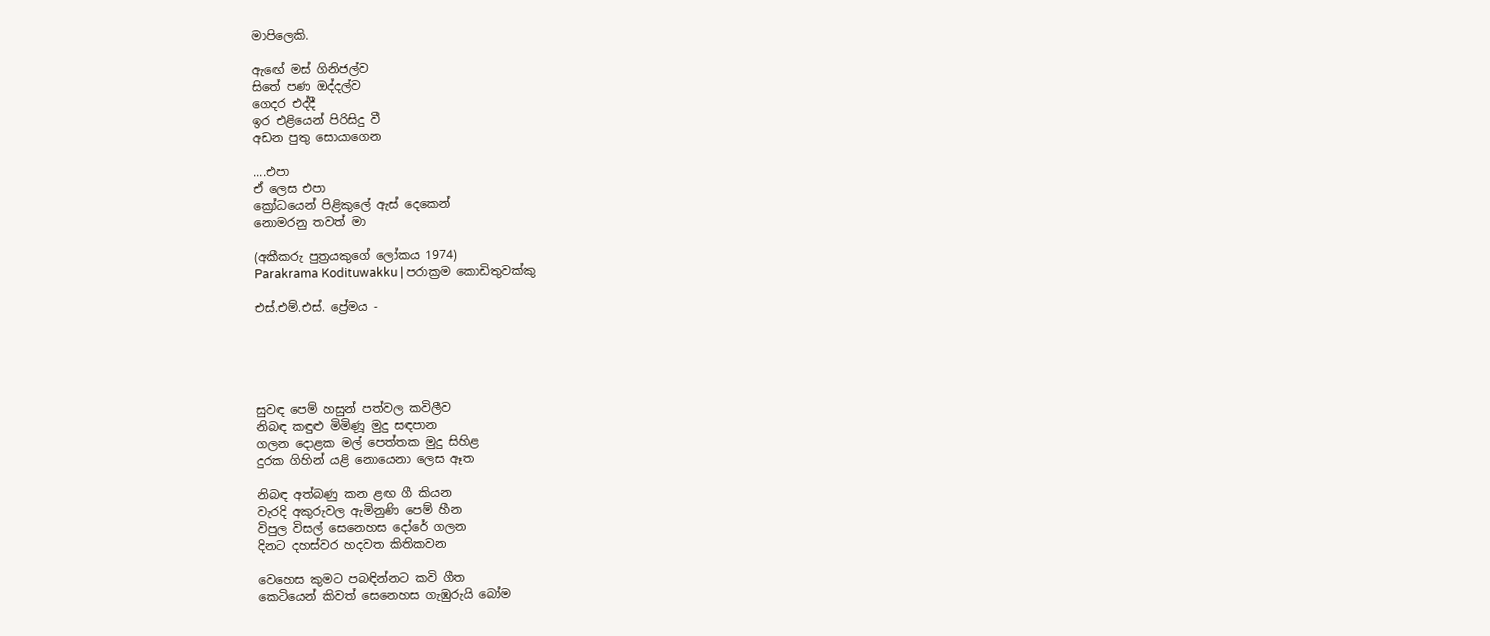මාපිලෙකි.

ඇඟේ මස් ගිනිජල්ව
සිතේ පණ ඔද්දල්ව
ගෙදර එද්දී
ඉර එළියෙන් පිරිසිදු වී
අඩන පුතු සොයාගෙන

....එපා
ඒ ලෙස එපා
ක්‍රෝධයෙන් පිළිකුලේ ඇස් දෙකෙන්
නොමරනු තවත් මා

(අකීකරු පුත්‍රයකුගේ ලෝකය 1974)
Parakrama Kodituwakku | පරාක්‍රම කොඩිතුවක්කු

එස්.එම්.එස්. ප්‍රේමය -





සුවඳ පෙම් හසුන් පත්වල කවිලීව
නිබඳ කඳුළු මිමිණූ මුදු සඳපාන
ගලන දොළක මල් පෙත්තක මුදු සිහිළ
දුරක ගිහින් යළි නොයෙනා ලෙස ඈත

නිබඳ අත්බණු කන ළඟ ගී කියන
වැරදි අකුරුවල ඇමිනුණි පෙම් හීන
විපුල විසල් සෙනෙහස දෝරේ ගලන
දිනට දහස්වර හදවත කිතිකවන

වෙහෙස කුමට පබඳින්නට කවි ගීත
කෙටියෙන් කිවත් සෙනෙහස ගැඹුරුයි බෝම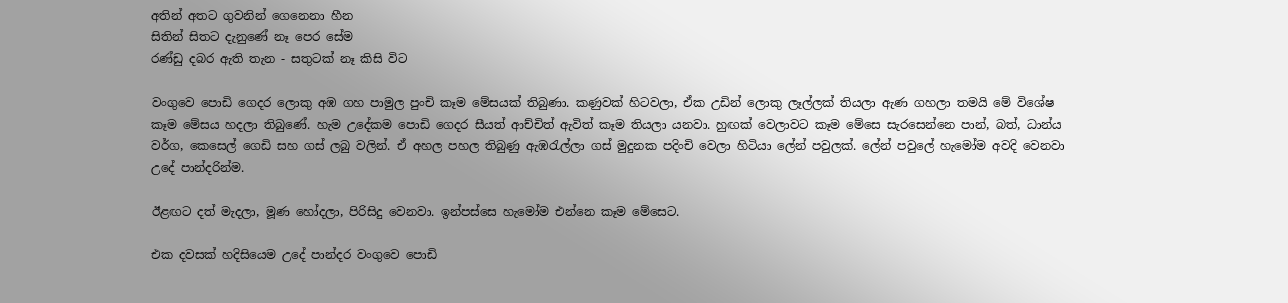අතින් අතට ගුවනින් ගෙනෙනා හීන
සිතින් සිතට දැනුණේ නෑ පෙර සේම
රණ්ඩු දබර ඇති තැන - සතුටක් නෑ කිසි විට

වංගුවෙ පොඩි ගෙදර ලොකු අඹ ගහ පාමුල පුංචි කෑම මේසයක් තිබුණා. කණුවක් හිටවලා, ඒක උඩින් ලොකු ලෑල්ලක් තියලා ඇණ ගහලා තමයි මේ විශේෂ කෑම මේසය හදලා තිබුණේ. හැම උදේකම පොඩි ගෙදර සීයත් ආච්චිත් ඇවිත් කෑම තියලා යනවා. හුඟක් වෙලාවට කෑම මේසෙ සැරසෙන්නෙ පාන්, බත්, ධාන්ය වර්ග, කෙසෙල් ගෙඩි සහ ගස් ලබු වලින්. ඒ අහල පහල තිබුණු ඇඹරැල්ලා ගස් මුදුනක පදිංචි වෙලා හිටියා ලේන් පවුලක්. ලේන් පවුලේ හැමෝම අවදි වෙනවා උදේ පාන්දරින්ම.

ඊළඟට දත් මැදලා, මූණ හෝදලා, පිරිසිදු වෙනවා. ඉන්පස්සෙ හැමෝම එන්නෙ කෑම මේසෙට.

එක දවසක් හදිසියෙම උදේ පාන්දර වංගුවෙ පොඩි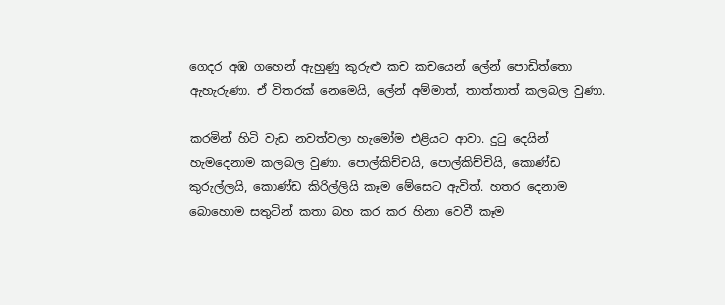ගෙදර අඹ ගහෙන් ඇහුණු කුරුළු කච කචයෙන් ලේන් පොඩිත්තො ඇහැරුණා. ඒ විතරක් නෙමෙයි, ලේන් අම්මාත්, තාත්තාත් කලබල වුණා.

කරමින් හිටි වැඩ නවත්වලා හැමෝම එළියට ආවා. දුටු දෙයින් හැමදෙනාම කලබල වුණා. පොල්කිච්චයි, පොල්කිච්චියි, කොණ්ඩ කුරුල්ලයි, කොණ්ඩ කිරිල්ලියි කෑම මේසෙට ඇවිත්. හතර දෙනාම බොහොම සතුටින් කතා බහ කර කර හිනා වෙවී කෑම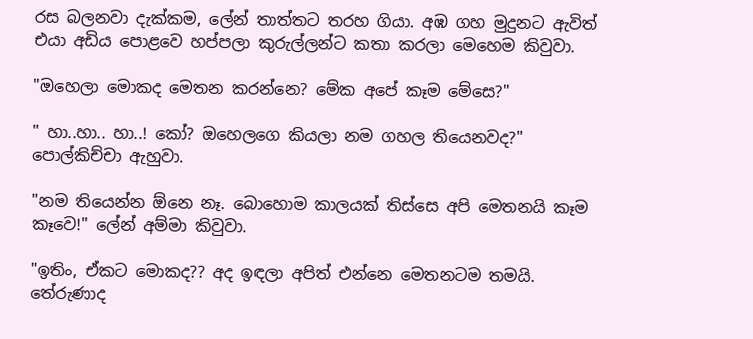රස බලනවා දැක්කම, ලේන් තාත්තට තරහ ගියා. අඹ ගහ මුදුනට ඇවිත් එයා අඩිය පොළවෙ හප්පලා කුරුල්ලන්ට කතා කරලා මෙහෙම කිවුවා.

"ඔහෙලා මොකද මෙතන කරන්නෙ? මේක අපේ කෑම මේසෙ?"

" හා..හා.. හා..! කෝ? ඔහෙලගෙ කියලා නම ගහල තියෙනවද?" පොල්කිච්චා ඇහුවා.

"නම තියෙන්න ඕනෙ නෑ. බොහොම කාලයක් තිස්සෙ අපි මෙතනයි කෑම කෑවෙ!" ලේන් අම්මා කිවුවා.

"ඉතිං, ඒකට මොකද?? අද ඉඳලා අපිත් එන්නෙ මෙතනටම තමයි. තේරුණාද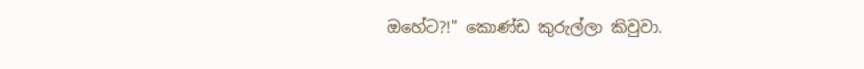ඔහේට?!" කොණ්ඩ කුරුල්ලා කිවුවා.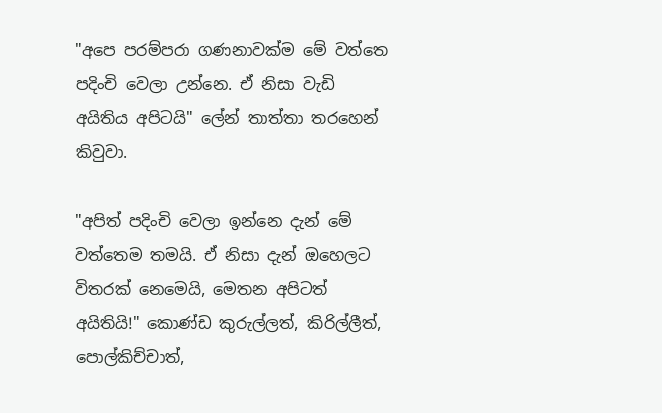"අපෙ පරම්පරා ගණනාවක්ම මේ වත්තෙ පදිංචි වෙලා උන්නෙ. ඒ නිසා වැඩි අයිතිය අපිටයි" ලේන් තාත්තා තරහෙන් කිවුවා.

"අපිත් පදිංචි වෙලා ඉන්නෙ දැන් මේ වත්තෙම තමයි. ඒ නිසා දැන් ඔහෙලට විතරක් නෙමෙයි, මෙතන අපිටත් අයිතියි!" කොණ්ඩ කුරුල්ලත්, කිරිල්ලීත්, පොල්කිච්චාත්,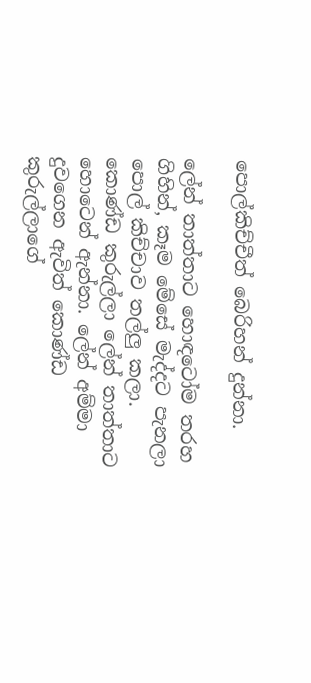පොල්කිච්චීත් බෙරිහන් දුන්නා.

ලේන් තාත්තාට හොඳටෝම තරහ ගිහින්, කෑම මේසේ මැද්දට පැනලා පොල් කිච්චාව තල්ලු කලා. කොණ්ඩ කුරුල්ලා ලේන් තාත්තාට හොටෙන් ඇන්නා. ලේන් අම්මා දුවගෙන ඇවිත් කොණ්ඩ කුරුල්ලාගේ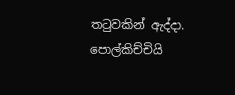තටුවකින් ඇද්දා. පොල්කිච්චියි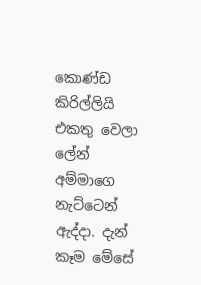කොණ්ඩ කිරිල්ලියි එකතු වෙලා ලේන් අම්මාගෙ නැට්ටෙන් ඇද්දා. දැන් කෑම මේසේ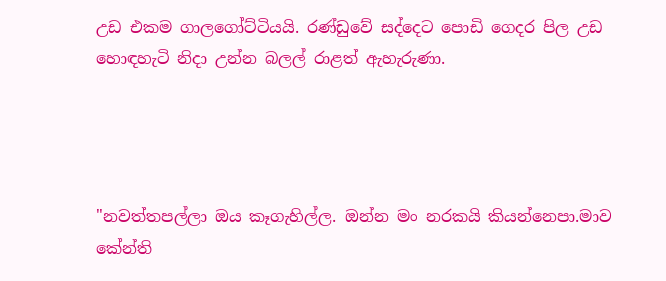උඩ එකම ගාලගෝට්ටියයි. රණ්ඩුවේ සද්දෙට පොඩි ගෙදර පිල උඩ හොඳහැටි නිදා උන්න බලල් රාළත් ඇහැරුණා.




"නවත්තපල්ලා ඔය කෑගැහිල්ල. ඔන්න මං නරකයි කියන්නෙපා.මාව කේන්ති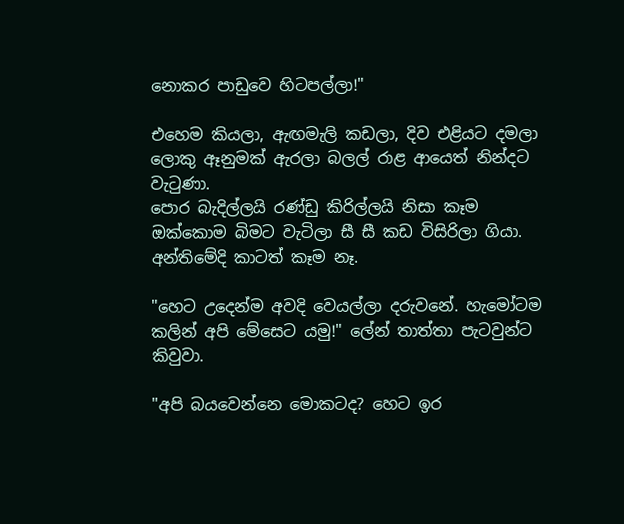නොකර පාඩුවෙ හිටපල්ලා!"

එහෙම කියලා, ඇඟමැලි කඩලා, දිව එළියට දමලා ලොකු ඈනුමක් ඇරලා බලල් රාළ ආයෙත් නින්දට වැටුණා.
පොර බැදිල්ලයි රණ්ඩු කිරිල්ලයි නිසා කෑම ඔක්කොම බිමට වැටිලා සී සී කඩ විසිරිලා ගියා. අන්තිමේදි කාටත් කෑම නෑ.

"හෙට උදෙන්ම අවදි වෙයල්ලා දරුවනේ. හැමෝටම කලින් අපි මේසෙට යමු!" ලේන් තාත්තා පැටවුන්ට කිවුවා.

"අපි බයවෙන්නෙ මොකටද? හෙට ඉර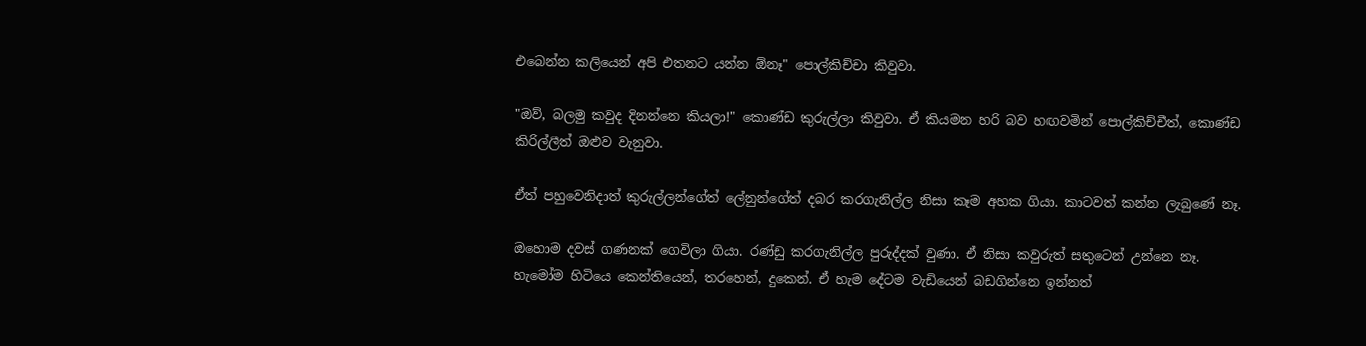එබෙන්න කලියෙන් අපි එතනට යන්න ඕනෑ" පොල්කිච්චා කිවුවා.

"ඔව්, බලමු කවුද දිනන්නෙ කියලා!" කොණ්ඩ කුරුල්ලා කිවුවා. ඒ කියමන හරි බව හඟවමින් පොල්කිච්චීත්, කොණ්ඩ කිරිල්ලීත් ඔළුව වැනුවා.

ඒත් පහුවෙනිදාත් කුරුල්ලන්ගේත් ලේනුන්ගේත් දබර කරගැනිල්ල නිසා කෑම අහක ගියා. කාටවත් කන්න ලැබුණේ නෑ.

ඔහොම දවස් ගණනක් ගෙවිලා ගියා. රණ්ඩු කරගැනිල්ල පුරුද්දක් වුණා. ඒ නිසා කවුරුත් සතුටෙන් උන්නෙ නෑ. හැමෝම හිටියෙ කෙන්තියෙන්, තරහෙන්, දුකෙන්. ඒ හැම දේටම වැඩියෙන් බඩගින්නෙ ඉන්නත්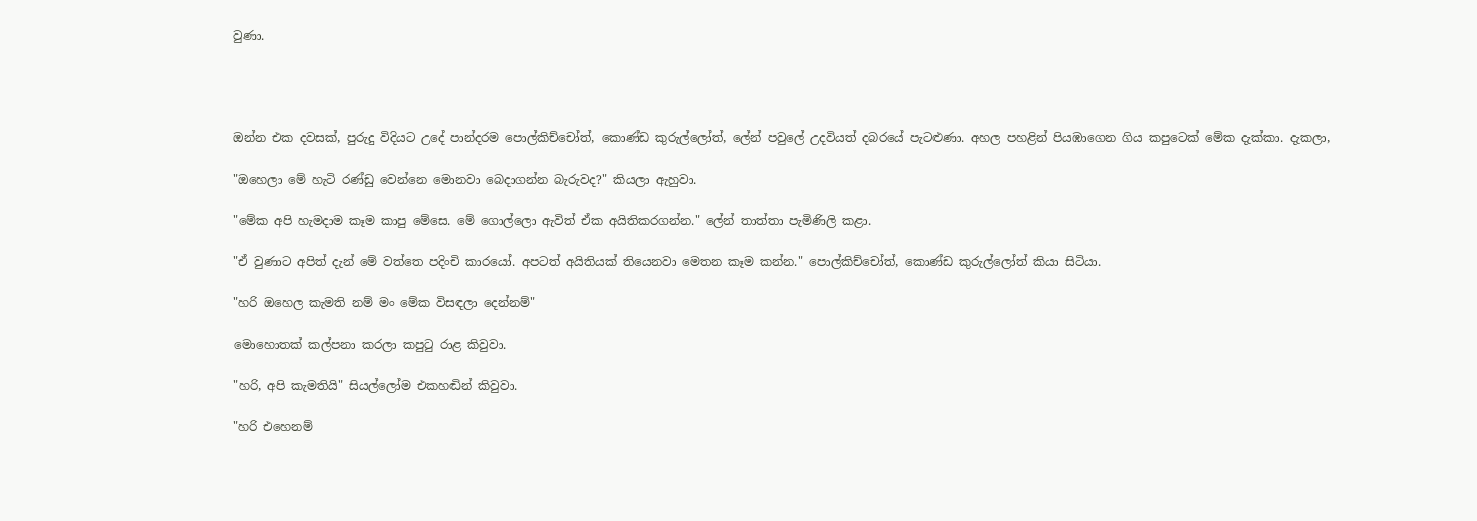වුණා.




ඔන්න එක දවසක්, පුරුදු විදියට උදේ පාන්දරම පොල්කිච්චෝත්, කොණ්ඩ කුරුල්ලෝත්, ලේන් පවුලේ උදවියත් දබරයේ පැටළුණා. අහල පහළින් පියඹාගෙන ගිය කපුටෙක් මේක දැක්කා. දැකලා,

"ඔහෙලා මේ හැටි රණ්ඩු වෙන්නෙ මොනවා බෙදාගන්න බැරුවද?" කියලා ඇහුවා.

"මේක අපි හැමදාම කෑම කාපු මේසෙ. මේ ගොල්ලො ඇවිත් ඒක අයිතිකරගන්න." ලේන් තාත්තා පැමිණිලි කළා.

"ඒ වුණාට අපිත් දැන් මේ වත්තෙ පදිංචි කාරයෝ. අපටත් අයිතියක් තියෙනවා මෙතන කෑම කන්න." පොල්කිච්චෝත්, කොණ්ඩ කුරුල්ලෝත් කියා සිටියා.

"හරි ඔහෙල කැමති නම් මං මේක විසඳලා දෙන්නම්"

මොහොතක් කල්පනා කරලා කපුටු රාළ කිවුවා.

"හරි, අපි කැමතියි" සියල්ලෝම එකහඬින් කිවුවා.

"හරි එහෙනම්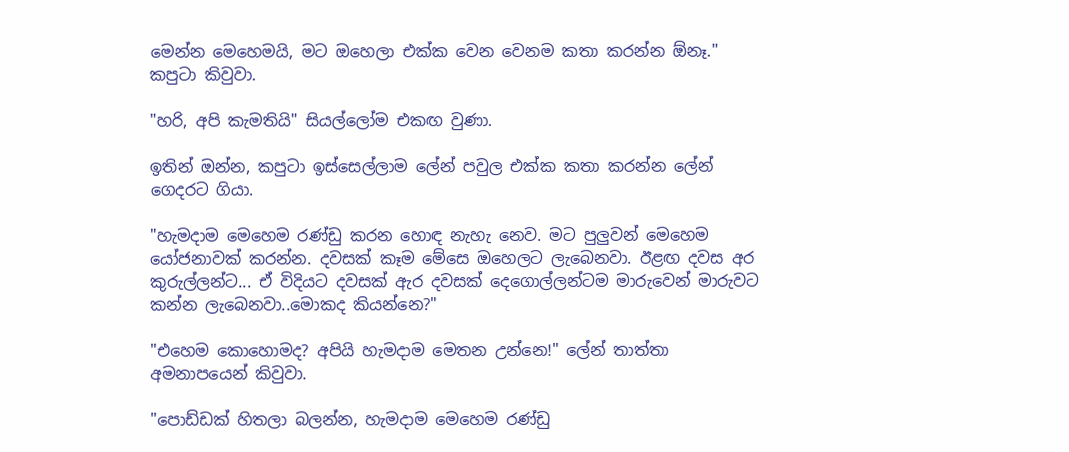මෙන්න මෙහෙමයි, මට ඔහෙලා එක්ක වෙන වෙනම කතා කරන්න ඕනෑ." කපුටා කිවුවා.

"හරි, අපි කැමතියි" සියල්ලෝම එකඟ වුණා.

ඉතින් ඔන්න, කපුටා ඉස්සෙල්ලාම ලේන් පවුල එක්ක කතා කරන්න ලේන් ගෙදරට ගියා.

"හැමදාම මෙහෙම රණ්ඩු කරන හොඳ නැහැ නෙව. මට පුලුවන් මෙහෙම යෝජනාවක් කරන්න. දවසක් කෑම මේසෙ ඔහෙලට ලැබෙනවා. ඊළඟ දවස අර කුරුල්ලන්ට... ඒ විදියට දවසක් ඇර දවසක් දෙගොල්ලන්ටම මාරුවෙන් මාරුවට කන්න ලැබෙනවා..මොකද කියන්නෙ?"

"එහෙම කොහොමද? අපියි හැමදාම මෙතන උන්නෙ!" ලේන් තාත්තා අමනාපයෙන් කිවුවා.

"පොඩ්ඩක් හිතලා බලන්න, හැමදාම මෙහෙම රණ්ඩු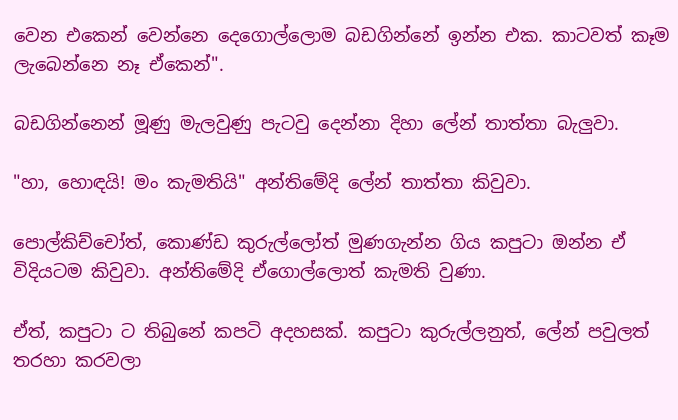වෙන එකෙන් වෙන්නෙ දෙගොල්ලොම බඩගින්නේ ඉන්න එක. කාටවත් කෑම ලැබෙන්නෙ නෑ ඒකෙන්".

බඩගින්නෙන් මූණු මැලවුණු පැටවු දෙන්නා දිහා ලේන් තාත්තා බැලුවා.

"හා, හොඳයි! මං කැමතියි" අන්තිමේදි ලේන් තාත්තා කිවුවා.

පොල්කිච්චෝත්, කොණ්ඩ කුරුල්ලෝත් මුණගැන්න ගිය කපුටා ඔන්න ඒ විදියටම කිවුවා. අන්තිමේදි ඒගොල්ලොත් කැමති වුණා.

ඒත්, කපුටා ට තිබුනේ කපටි අදහසක්. කපුටා කුරුල්ලනුත්, ලේන් පවුලත් තරහා කරවලා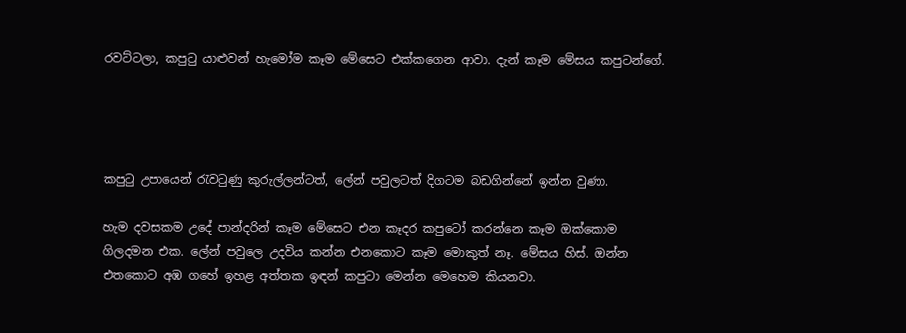රවට්ටලා, කපුටු යාළුවන් හැමෝම කෑම මේසෙට එක්කගෙන ආවා. දැන් කෑම මේසය කපුටන්ගේ.




කපුටු උපායෙන් රැවටුණු කුරුල්ලන්ටත්, ලේන් පවුලටත් දිගටම බඩගින්නේ ඉන්න වුණා.

හැම දවසකම උදේ පාන්දරින් කෑම මේසෙට එන කෑදර කපුටෝ කරන්නෙ කෑම ඔක්කොම ගිලදමන එක. ලේන් පවුලෙ උදවිය කන්න එනකොට කෑම මොකුත් නෑ. මේසය හිස්. ඔන්න එතකොට අඹ ගහේ ඉහළ අත්තක ඉඳන් කපුටා මෙන්න මෙහෙම කියනවා.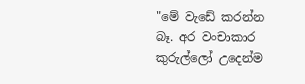"මේ වැඩේ කරන්න බෑ. අර වංචාකාර කුරුල්ලෝ උදෙන්ම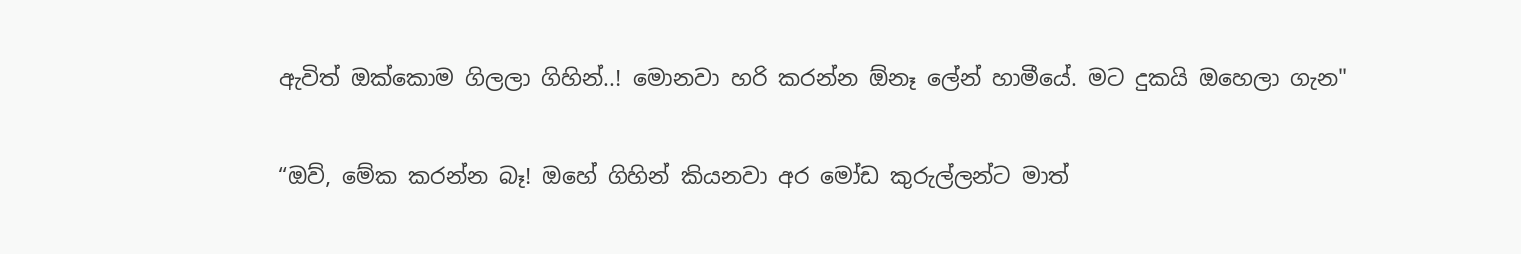ඇවිත් ඔක්කොම ගිලලා ගිහින්..! මොනවා හරි කරන්න ඕනෑ ලේන් හාමීයේ. මට දුකයි ඔහෙලා ගැන"

“ඔව්, මේක කරන්න බෑ! ඔහේ ගිහින් කියනවා අර මෝඩ කුරුල්ලන්ට මාත්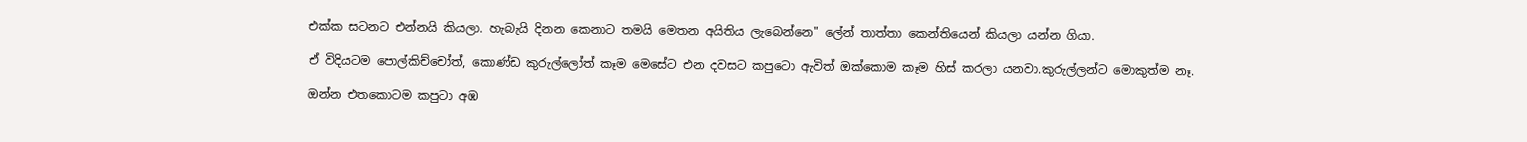එක්ක සටනට එන්නයි කියලා. හැබැයි දිනන කෙනාට තමයි මෙතන අයිතිය ලැබෙන්නෙ" ලේන් තාත්තා කෙන්තියෙන් කියලා යන්න ගියා.

ඒ විදියටම පොල්කිච්චෝත්, කොණ්ඩ කුරුල්ලෝත් කෑම මෙසේට එන දවසට කපුටො ඇවිත් ඔක්කොම කෑම හිස් කරලා යනවා.කුරුල්ලන්ට මොකුත්ම නෑ.

ඔන්න එතකොටම කපුටා අඹ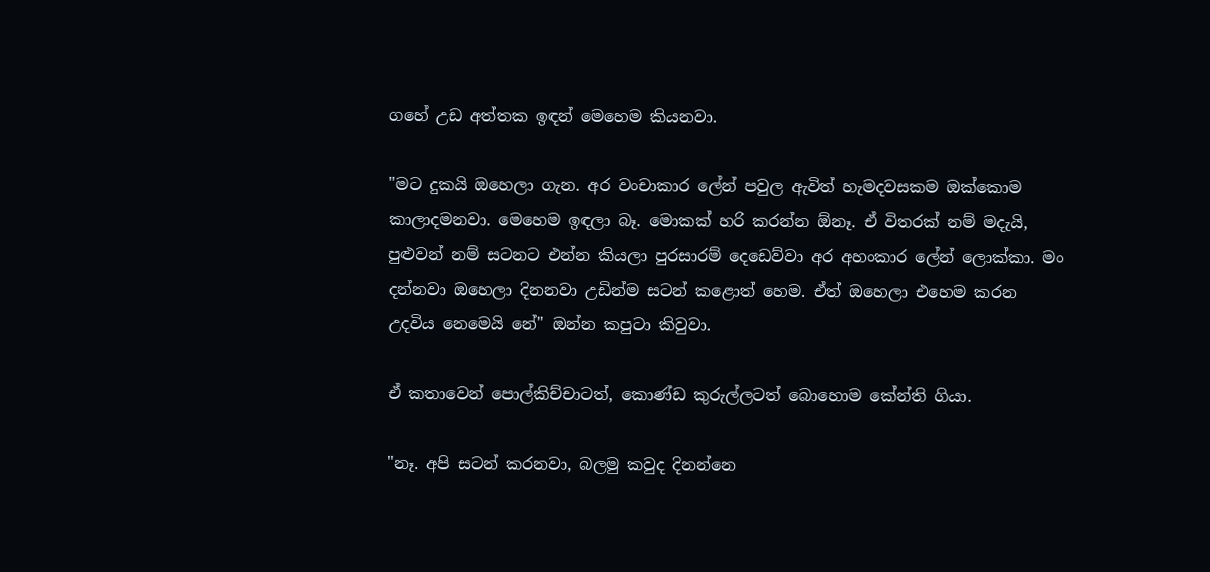ගහේ උඩ අත්තක ඉඳන් මෙහෙම කියනවා.

"මට දුකයි ඔහෙලා ගැන. අර වංචාකාර ලේන් පවුල ඇවිත් හැමදවසකම ඔක්කොම කාලාදමනවා. මෙහෙම ඉඳලා බෑ. මොකක් හරි කරන්න ඕනෑ. ඒ විතරක් නම් මදැයි, පුළුවන් නම් සටනට එන්න කියලා පුරසාරම් දෙඩෙව්වා අර අහංකාර ලේන් ලොක්කා. මං දන්නවා ඔහෙලා දිනනවා උඩින්ම සටන් කළොත් හෙම. ඒත් ඔහෙලා එහෙම කරන උදවිය නෙමෙයි නේ" ඔන්න කපුටා කිවුවා.

ඒ කතාවෙන් පොල්කිච්චාටත්, කොණ්ඩ කුරුල්ලටත් බොහොම කේන්ති ගියා.

"නෑ. අපි සටන් කරනවා, බලමු කවුද දිනන්නෙ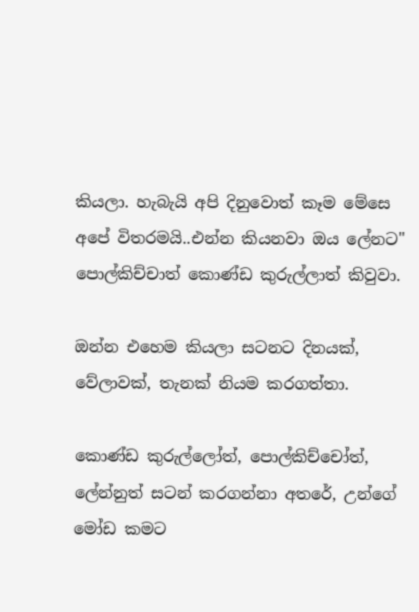කියලා. හැබැයි අපි දිනුවොත් කෑම මේසෙ අපේ විතරමයි..එන්න කියනවා ඔය ලේනට" පොල්කිච්චාත් කොණ්ඩ කුරුල්ලාත් කිවුවා.

ඔන්න එහෙම කියලා සටනට දිනයක්, වේලාවක්, තැනක් නියම කරගත්තා.

කොණ්ඩ කුරුල්ලෝත්, පොල්කිච්චෝත්, ලේන්නුත් සටන් කරගන්නා අතරේ, උන්ගේ මෝඩ කමට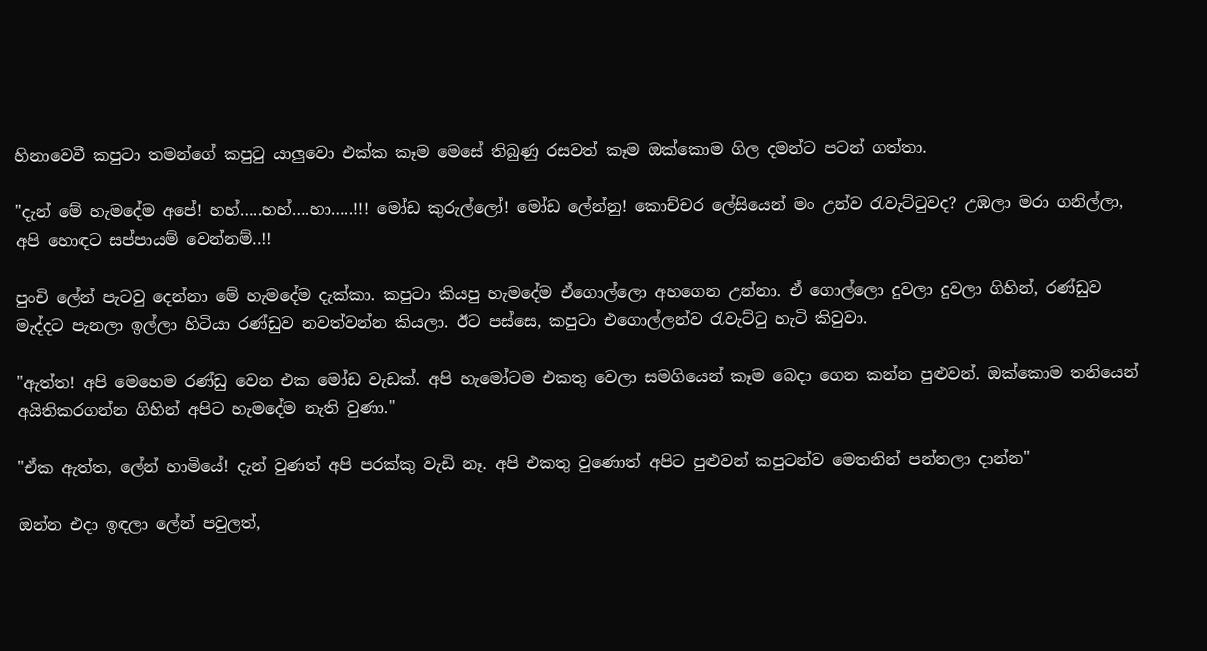හිනාවෙවී කපුටා තමන්ගේ කපුටු යාලුවො එක්ක කෑම මෙසේ තිබුණු රසවත් කෑම ඔක්කොම ගිල දමන්ට පටන් ගත්තා.

"දැන් මේ හැමදේම අපේ! හහ්…..හහ්….හා…..!!! මෝඩ කුරුල්ලෝ! මෝඩ ලේන්නු! කොච්චර ලේසියෙන් මං උන්ව රැවැට්ටුවද? උඹලා මරා ගනිල්ලා, අපි හොඳට සප්පායම් වෙන්නම්..!!

පුංචි ලේන් පැටවු දෙන්නා මේ හැමදේම දැක්කා. කපුටා කියපු හැමදේම ඒගොල්ලො අහගෙන උන්නා. ඒ ගොල්ලො දුවලා දුවලා ගිහින්, රණ්ඩුව මැද්දට පැනලා ඉල්ලා හිටියා රණ්ඩුව නවත්වන්න කියලා. ඊට පස්සෙ, කපුටා එගොල්ලන්ව රැවැට්ටු හැටි කිවුවා.

"ඇත්ත! අපි මෙහෙම රණ්ඩු වෙන එක මෝඩ වැඩක්. අපි හැමෝටම එකතු වෙලා සමගියෙන් කෑම බෙදා ගෙන කන්න පුළුවන්. ඔක්කොම තනියෙන් අයිතිකරගන්න ගිහින් අපිට හැමදේම නැති වුණා."

"ඒක ඇත්ත, ලේන් හාමියේ! දැන් වුණත් අපි පරක්කු වැඩි නෑ. අපි එකතු වුණොත් අපිට පුළුවන් කපුටන්ව මෙතනින් පන්නලා දාන්න"

ඔන්න එදා ඉඳලා ලේන් පවුලත්,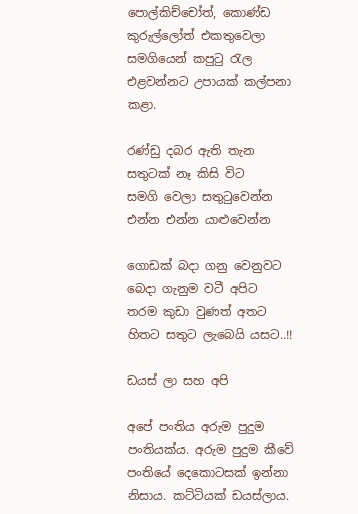පොල්කිච්චෝත්, කොණ්ඩ කුරුල්ලෝත් එකතුවෙලා සමගියෙන් කපුටු රැල එළවන්නට උපායක් කල්පනා කළා.

රණ්ඩු දබර ඇති තැන
සතුටක් නෑ කිසි විට
සමගි වෙලා සතුටුවෙන්න
එන්න එන්න යාළුවෙන්න

ගොඩක් බදා ගනු වෙනුවට
බෙදා ගැනුම වටී අපිට
තරම කුඩා වුණත් අතට
හිතට සතුට ලැබෙයි යසට..!!

ඩයස් ලා සහ අපි

අපේ පංතිය අරුම පුදුම පංතියක්ය. අරුම පුදුම කීවේ පංතියේ දෙකොටසක් ඉන්නා නිසාය. කට්ටියක් ඩයස්ලාය.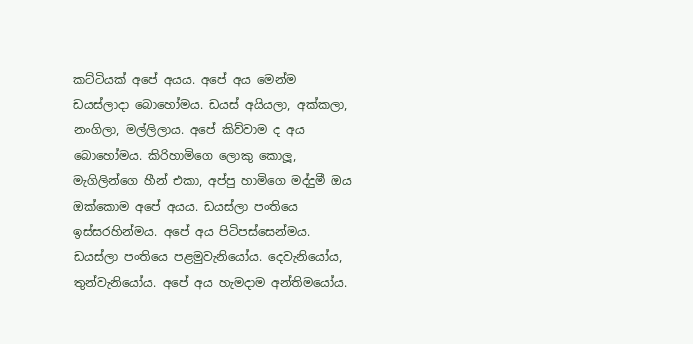කට්ටියක් අපේ අයය. අපේ අය මෙන්ම ඩයස්ලාදා බොහෝමය. ඩයස් අයියලා, අක්කලා, නංගිලා, මල්ලිලාය. අපේ කිව්වාම ද අය බොහෝමය. කිරිහාමිගෙ ලොකු කොලූ, මැගිලින්ගෙ හීන් එකා, අප්පු හාමිගෙ මද්දුමී ඔය ඔක්කොම අපේ අයය. ඩයස්ලා පංතියෙ ඉස්සරහින්මය. අපේ අය පිටිපස්සෙන්මය. ඩයස්ලා පංතියෙ පළමුවැනියෝය. දෙවැනියෝය, තුන්වැනියෝය. අපේ අය හැමදාම අන්තිමයෝය.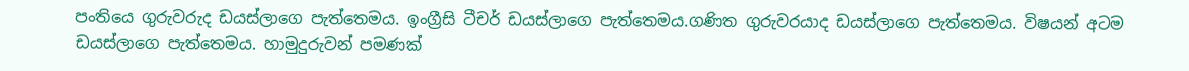පංතියෙ ගුරුවරුද ඩයස්ලාගෙ පැත්තෙමය. ඉංග්‍රීසි ටීචර් ඩයස්ලාගෙ පැත්තෙමය.ගණිත ගුරුවරයාද ඩයස්ලාගෙ පැත්තෙමය. විෂයන් අටම ඩයස්ලාගෙ පැත්තෙමය. හාමුදුරුවන් පමණක්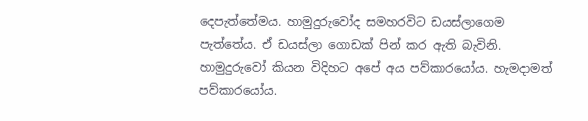දෙපැත්තේමය. හාමුදුරුවෝද සමහරවිට ඩයස්ලාගෙම පැත්තේය. ඒ ඩයස්ලා ගොඩක් පින් කර ඇති බැවිනි. හාමුදුරුවෝ කියන විදිහට අපේ අය පව්කාරයෝය. හැමදාමත් පව්කාරයෝය.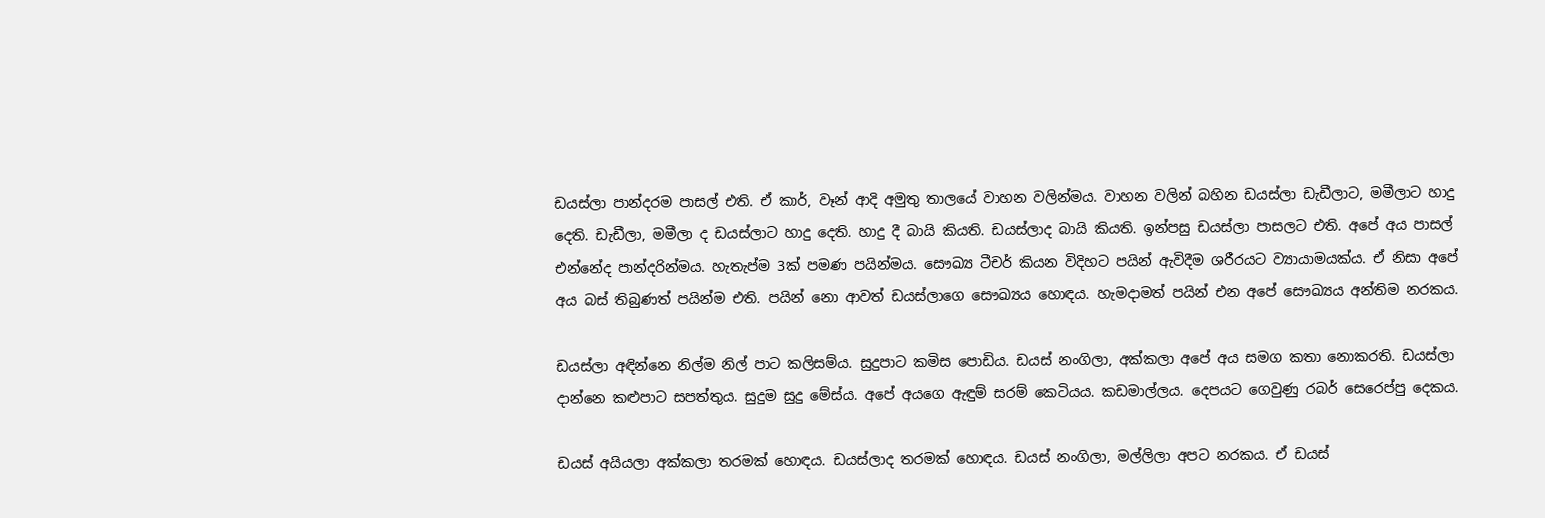ඩයස්ලා පාන්දරම පාසල් එති. ඒ කාර්, වෑන් ආදි අමුතු තාලයේ වාහන වලින්මය. වාහන වලින් බහින ඩයස්ලා ඩැඩීලාට, මමීලාට හාදු දෙති. ඩැඩීලා, මමීලා ද ඩයස්ලාට හාදු දෙති. හාදු දී බායි කියති. ඩයස්ලාද බායි කියති. ඉන්පසු ඩයස්ලා පාසලට එති. අපේ අය පාසල් එන්නේද පාන්දරින්මය. හැතැප්ම 3ක් පමණ පයින්මය. සෞඛ්‍ය ටීචර් කියන විදිහට පයින් ඇවිදීම ශරීරයට ව්‍යායාමයක්ය. ඒ නිසා අපේ අය බස් තිබුණත් පයින්ම එති. පයින් නො ආවත් ඩයස්ලාගෙ සෞඛ්‍යය හොඳය. හැමදාමත් පයින් එන අපේ සෞඛ්‍යය අන්තිම නරකය.

ඩයස්ලා අඳින්නෙ නිල්ම නිල් පාට කලිසම්ය. සුදුපාට කමිස පොඩිය. ඩයස් නංගිලා, අක්කලා අපේ අය සමග කතා නොකරති. ඩයස්ලා දාන්නෙ කළුපාට සපත්තුය. සුදුම සුදු මේස්ය. අපේ අයගෙ ඇඳුම් සරම් කෙටියය. කඩමාල්ලය. දෙපයට ගෙවුණු රබර් සෙරෙප්පු දෙකය.

ඩයස් අයියලා අක්කලා තරමක් හොඳය. ඩයස්ලාද තරමක් හොඳය. ඩයස් නංගිලා, මල්ලිලා අපට නරකය. ඒ ඩයස්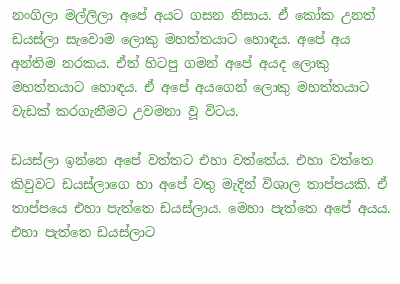නංගිලා මල්ලිලා අපේ අයට ගසන නිසාය. ඒ කෝක උනත් ඩයස්ලා සැවොම ලොකු මහත්තයාට හොඳය. අපේ අය අන්තිම නරකය. ඒත් හිටපු ගමන් අපේ අයද ලොකු මහත්තයාට හොඳය. ඒ අපේ අයගෙන් ලොකු මහත්තයාට වැඩක් කරගැනීමට උවමනා වූ විටය.

ඩයස්ලා ඉන්නෙ අපේ වත්තට එහා වත්තේය. එහා වත්තෙ කිවුවට ඩයස්ලාගෙ හා අපේ වතු මැදින් විශාල තාප්පයකි. ඒ තාප්පයෙ එහා පැත්තෙ ඩයස්ලාය. මෙහා පැත්තෙ අපේ අයය. එහා පැත්තෙ ඩයස්ලාට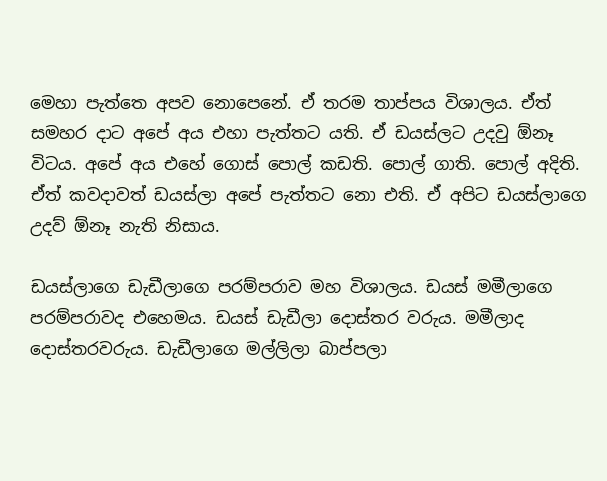මෙහා පැත්තෙ අපව නොපෙනේ. ඒ තරම තාප්පය විශාලය. ඒත් සමහර දාට අපේ අය එහා පැත්තට යති. ඒ ඩයස්ලට උදවු ඕනෑ විටය. අපේ අය එහේ ගොස් පොල් කඩති. පොල් ගාති. පොල් අදිති. ඒත් කවදාවත් ඩයස්ලා අපේ පැත්තට නො එති. ඒ අපිට ඩයස්ලාගෙ උදව් ඕනෑ නැති නිසාය.

ඩයස්ලාගෙ ඩැඩීලාගෙ පරම්පරාව මහ විශාලය. ඩයස් මමීලාගෙ පරම්පරාවද එහෙමය. ඩයස් ඩැඩීලා දොස්තර වරුය. මමීලාද දොස්තරවරුය. ඩැඩීලාගෙ මල්ලිලා බාප්පලා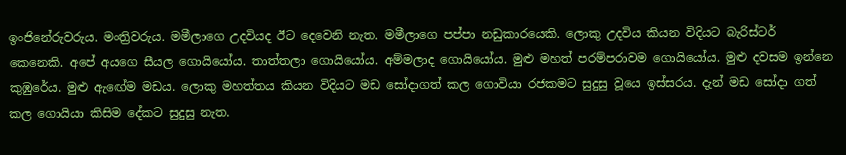ඉංජිනේරුවරුය. මංත්‍රිවරුය. මමීලාගෙ උදවියද ඊට දෙවෙනි නැත. මමීලාගෙ පප්පා නඩුකාරයෙකි. ලොකු උදවිය කියන විදියට බැරිස්ටර් කෙනෙකි. අපේ අයගෙ සීයල ගොයියෝය. තාත්තලා ගොයියෝය. අම්මලාද ගොයියෝය. මුළු මහත් පරම්පරාවම ගොයියෝය. මුළු දවසම ඉන්නෙ කුඹුරේය. මුළු ඇඟේම මඩය. ලොකු මහත්තය කියන විදියට මඩ සෝදාගත් කල ගොවියා රජකමට සුදුසු වූයෙ ඉස්සරය. දැන් මඩ සෝදා ගත් කල ගොයියා කිසිම දේකට සුදුසු නැත.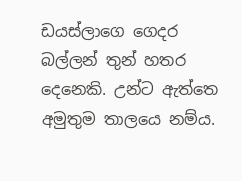ඩයස්ලාගෙ ගෙදර බල්ලන් තුන් හතර දෙනෙකි. උන්ට ඇත්තෙ අමුතුම තාලයෙ නම්ය.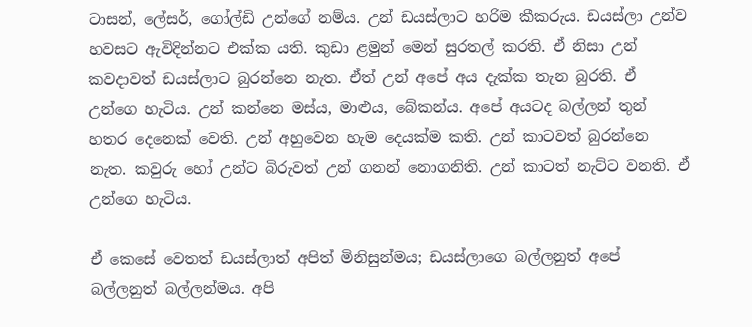ටාසන්, ලේසර්, ගෝල්ඩි උන්ගේ නම්ය. උන් ඩයස්ලාට හරිම කීකරුය. ඩයස්ලා උන්ව හවසට ඇවිදින්නට එක්ක යති. කුඩා ළමුන් මෙන් සුරතල් කරති. ඒ නිසා උන් කවදාවත් ඩයස්ලාට බුරන්නෙ නැත. ඒත් උන් අපේ අය දැක්ක තැන බුරති. ඒ උන්ගෙ හැටිය. උන් කන්නෙ මස්ය, මාළුය, බේකන්ය. අපේ අයටද බල්ලන් තුන් හතර දෙනෙක් වෙති. උන් අහුවෙන හැම දෙයක්ම කති. උන් කාටවත් බුරන්නෙ නැත. කවුරු හෝ උන්ට බිරුවත් උන් ගනන් නොගනිති. උන් කාටත් නැට්ට වනති. ඒ උන්ගෙ හැටිය.

ඒ කෙසේ වෙතත් ඩයස්ලාත් අපිත් මිනිසුන්මය; ඩයස්ලාගෙ බල්ලනුත් අපේ බල්ලනුත් බල්ලන්මය. අපි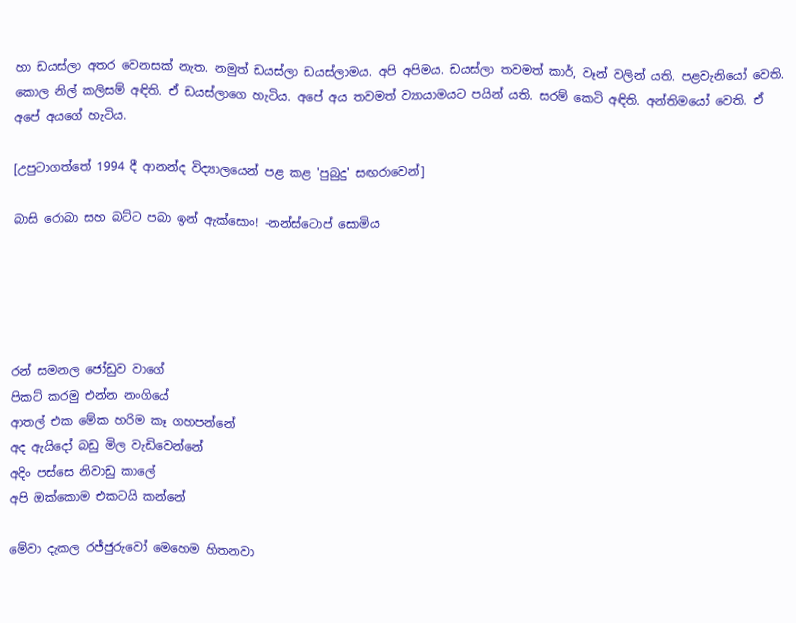හා ඩයස්ලා අතර වෙනසක් නැත. නමුත් ඩයස්ලා ඩයස්ලාමය. අපි අපිමය. ඩයස්ලා තවමත් කාර්, වෑන් වලින් යති. පළවැනියෝ වෙති. කොල නිල් කලිසම් අඳිති. ඒ ඩයස්ලාගෙ හැටිය. අපේ අය තවමත් ව්‍යායාමයට පයින් යති. සරම් කෙටි අඳිති. අන්තිමයෝ වෙති. ඒ අපේ අයගේ හැටිය.

[උපුටාගත්තේ 1994 දී ආනන්ද විද්‍යාලයෙන් පළ කළ 'පුබුදු' සඟරාවෙන්]

බාසි රොබා සහ බට්ට පබා ඉන් ඇක්සොං! -නන්ස්ටොප් සොමිය





රන් සමනල ජෝඩුව වාගේ
පිකට් කරමු එන්න නංගියේ
ආතල් එක මේක හරිම කෑ ගහපන්නේ
අද ඇයිදෝ බඩු මිල වැඩිවෙන්නේ
අදිං පස්සෙ නිවාඩු කාලේ
අපි ඔක්කොම එකටයි කන්නේ

මේවා දැකල රජ්ජුරුවෝ මෙහෙම හිතනවා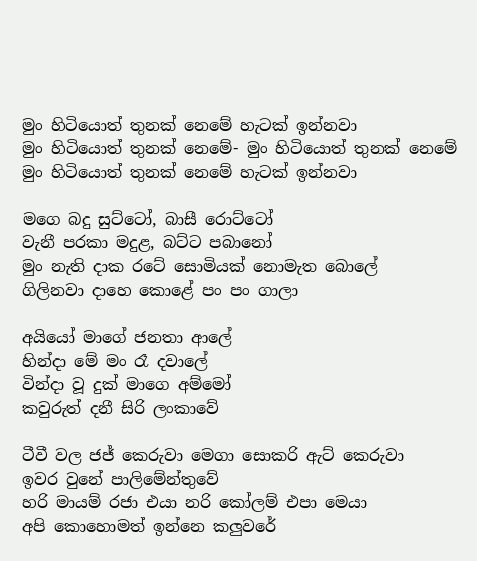මුං හිටියොත් තුනක් නෙමේ හැටක් ඉන්නවා
මුං හිටියොත් තුනක් නෙමේ- මුං හිටියොත් තුනක් නෙමේ
මුං හිටියොත් තුනක් නෙමේ හැටක් ඉන්නවා

මගෙ බදු සුට්ටෝ, බාසී රොට්ටෝ
වැනී පරකා මදුළ, බට්ට පබානෝ
මුං නැති දාක රටේ සොමියක් නොමැත බොලේ
ගිලිනවා දාහෙ කොළේ පං පං ගාලා

අයියෝ මාගේ ජනතා ආලේ
හින්දා මේ මං රෑ දවාලේ
වින්දා වූ දුක් මාගෙ අම්මෝ
කවුරුත් දනී සිරි ලංකාවේ

ටීවී වල ජජ් කෙරුවා මෙගා සොකරි ඇට් කෙරුවා
ඉවර වුනේ පාලිමේන්තුවේ
හරි මායම් රජා එයා නරි කෝලම් එපා මෙයා
අපි කොහොමත් ඉන්නෙ කලුවරේ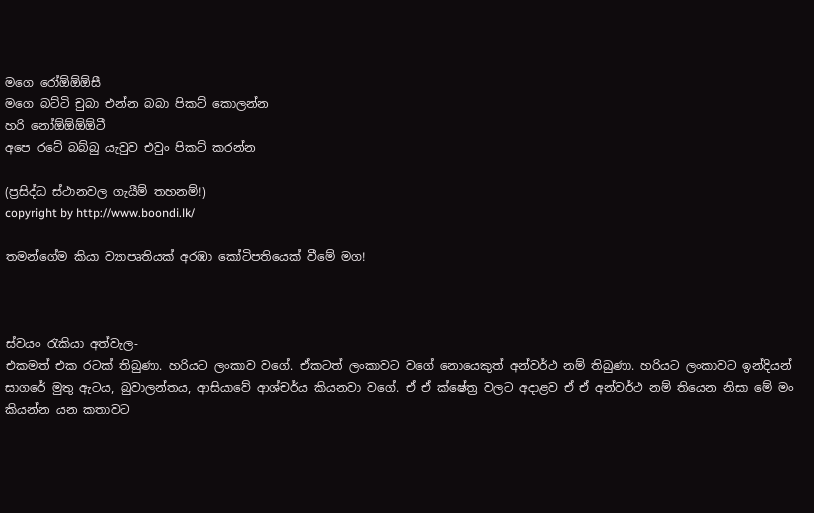මගෙ රෝඕඕඕසී
මගෙ බට්ටි චුබා එන්න බබා පිකට් කොලන්න
හරි නෝඕඕඕඕටී
අපෙ රටේ බබ්බු යැවුව එවුං පිකට් කරන්න

(ප්‍රසිද්ධ ස්ථානවල ගැයීම් තහනම්!)
copyright by http://www.boondi.lk/

තමන්ගේම කියා ව්‍යාපෘතියක් අරඹා කෝටිපතියෙක් වීමේ මග!



ස්වයං රැකියා අත්වැල-
එකමත් එක රටක් තිබුණා. හරියට ලංකා‍ව වගේ. ඒකටත් ලංකාවට වගේ නොයෙකුත් අන්වර්ථ නම් තිබුණා. හරියට ලංකාවට ඉන්දියන් සාගරේ මුතු ඇටය, බුවාලන්තය, ආසියාවේ ආශ්චර්ය කියනවා වගේ. ඒ ඒ ක්ෂේත්‍ර වලට අදාළව ඒ ඒ අන්වර්ථ නම් තියෙන නිසා මේ මං කියන්න යන කතාවට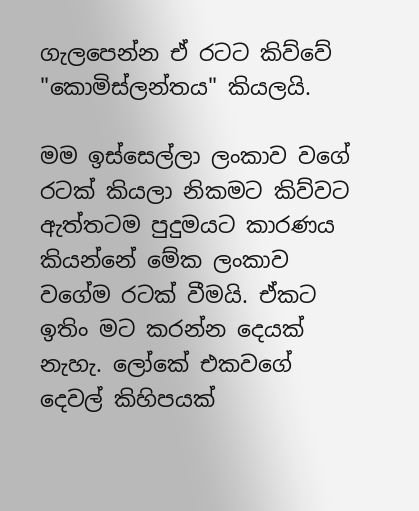ගැලපෙන්න ඒ රටට කිව්වේ "කොමිස්ලන්තය" කියලයි.

මම ඉස්සෙල්ලා ලංකා‍ව වගේ රටක් කියලා නිකමට කිව්වට ඇත්තටම පුදුමයට කාරණය කියන්නේ මේක ලංකාව වගේම රටක් වීමයි. ඒකට ඉතිං මට කරන්න දෙයක් නැහැ. ලෝකේ එකවගේ දෙවල් කිහිපයක්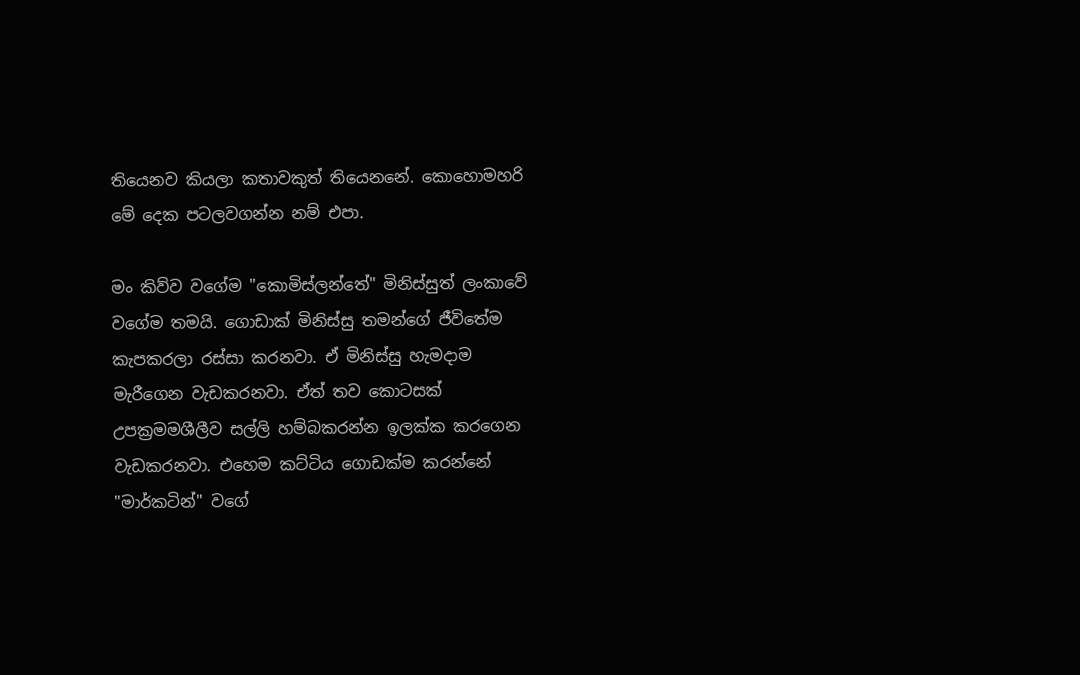තියෙනව කියලා කතාවකුත් තියෙනනේ. කොහොමහරි මේ දෙක පටලවගන්න නම් එපා.

මං කිව්ව වගේම "කොමිස්ලන්තේ" මිනිස්සුත් ලංකාවේ වගේම තමයි. ගොඩාක් මිනිස්සු තමන්ගේ ජීවිතේම කැපකරලා රස්සා කරනවා. ඒ මිනිස්සු හැමදාම මැරීගෙන වැඩකරනවා. ඒත් තව කොටසක් උපක්‍රමමශීලීව සල්ලි හම්බකරන්න ඉලක්ක කරගෙන වැඩකරනවා. එහෙම කට්ටිය ගොඩක්ම කරන්නේ "මාර්කටින්" වගේ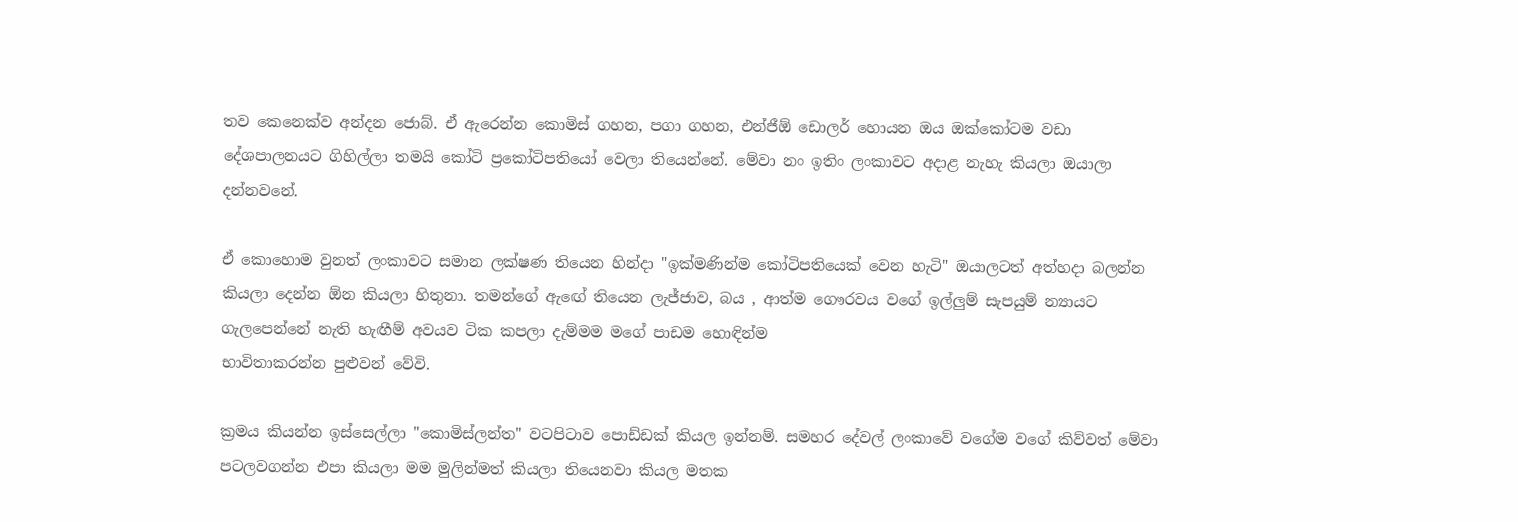තව කෙනෙක්ව අන්දන ජොබ්. ඒ ඇරෙන්න කොමිස් ගහන, පගා ගහන, එන්ජීඕ ඩොලර් හොයන ඔය ඔක්කෝටම වඩා දේශපාලනයට ගිහිල්ලා තමයි කෝටි ප්‍රකෝටිපතියෝ වෙලා තියෙන්නේ. මේවා නං ඉතිං ලංකාවට අදාළ නැහැ කියලා ඔයාලා දන්නවනේ.

ඒ කොහොම වුනත් ලංකාවට සමාන ලක්ෂණ තියෙන හින්දා "ඉක්මණින්ම කෝටිපතියෙක් වෙන හැටි" ඔයාලටත් අත්හදා බලන්න කියලා දෙන්න ඕන කියලා හිතුනා. තමන්ගේ ඇ‍ඟේ තියෙන ලැජ්ජාව, බය , ආත්ම ගෞරවය වගේ ඉල්ලුම් සැපයුම් න්‍යායට ගැ‍ලපෙන්නේ නැති හැඟීම් අවයව ටික කපලා දැම්මම මගේ පාඩම හොඳින්ම
භාවිතාකරන්න පුළුවන් වේවි.

ක්‍රමය කියන්න ඉස්සෙල්ලා "කොමිස්ලන්ත" වටපිටාව පොඩ්ඩක් කියල ඉන්නම්. සමහර දේවල් ලංකාවේ වගේම වගේ කිව්වත් මේවා පටලවගන්න එපා කියලා මම මුලින්මත් කියලා තියෙනවා කියල මතක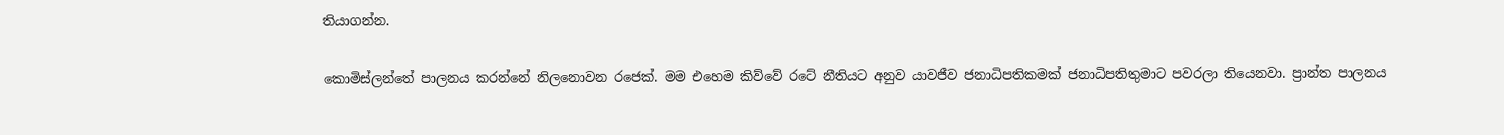තියාගන්න.

කොමිස්ලන්තේ පාලනය කරන්නේ නිලනොවන රජෙක්. මම එහෙම කිව්වේ රටේ නීතියට අනුව යාවජීව ජනාධිපතිකමක් ජනාධිපතිතුමාට පවරලා තියෙනවා. ප්‍රාන්ත පාලනය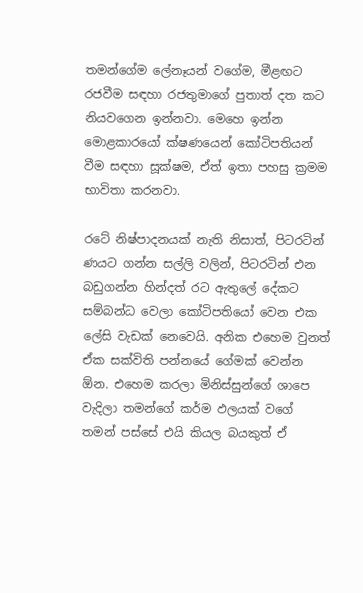තමන්ගේම ලේනෑයන් වගේම, මීළඟට රජවීම සඳහා රජතුමාගේ පුතාත් දත කට නියවගෙන ඉන්නවා. මෙහෙ ඉන්න මොළකාරයෝ ක්ෂණයෙන් කෝටිපතියන් වීම සඳහා සූක්ෂම, ඒත් ඉතා පහසු ක්‍රමම භාවිතා කරනවා.

රටේ නිෂ්පාදනයක් නැති නිසාත්, පිටරටින් ණයට ගන්න සල්ලි වලින්, පිටරටින් එන බඩුගන්න හින්දත් රට ඇතුලේ දේකට සම්බන්ධ වෙලා කෝටිපතියෝ වෙන එක ලේසි වැඩක් නෙවෙයි. අනික එහෙම වුනත් ඒක සක්විති පන්නයේ ගේමක් වෙන්න ඕන. එහෙම කරලා මිනිස්සුන්ගේ ශාපෙ වැදිලා තමන්ගේ කර්ම ඵලයක් වගේ තමන් පස්සේ එයි කියල බයකුත් ඒ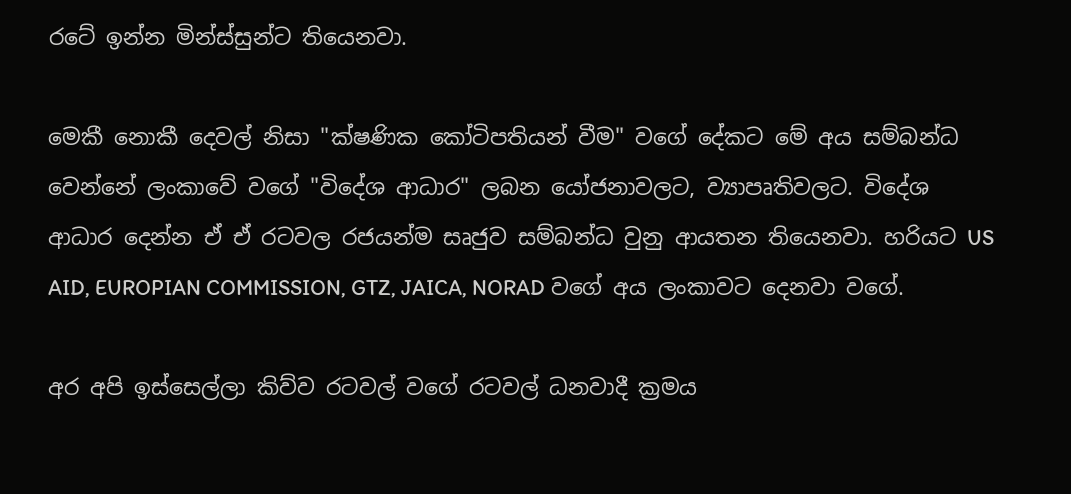රටේ ඉන්න මින්ස්සුන්ට තියෙනවා.

මෙකී නොකී දෙවල් නිසා "ක්ෂණික කෝටිපතියන් වීම" වගේ දේකට මේ අය සම්බන්ධ වෙන්නේ ලංකාවේ වගේ "විදේශ ආධාර" ලබන යෝජනාවලට, ව්‍යාපෘතිවලට. විදේශ ආධාර දෙන්න ඒ ඒ රටවල රජයන්ම සෘජුව සම්බන්ධ වුනු ආයතන තියෙනවා. හරියට US AID, EUROPIAN COMMISSION, GTZ, JAICA, NORAD වගේ අය ලංකාවට දෙනවා වගේ.

අර අපි ඉස්සෙල්ලා කිව්ව රටවල් වගේ රටවල් ධනවාදී ක්‍රමය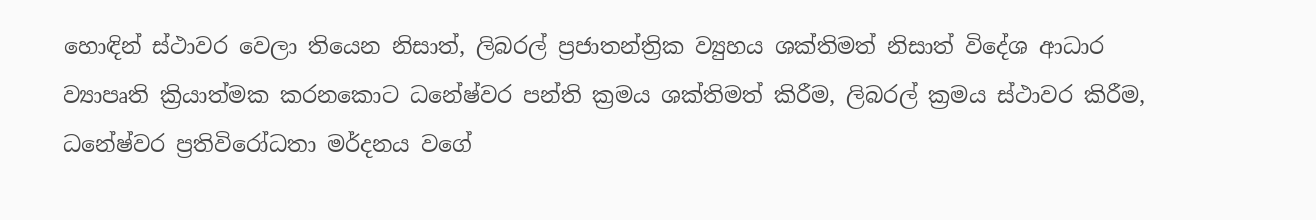හොඳින් ස්ථාවර වෙලා තියෙන නිසාත්, ලිබරල් ප්‍රජාතන්ත්‍රික ව්‍යුහය ශක්තිමත් නිසාත් විදේශ ආධාර ව්‍යාපෘති ක්‍රියාත්මක කරනකොට ධනේෂ්වර පන්ති ක්‍රමය ශක්තිමත් කිරීම, ලිබරල් ක්‍රමය ස්ථාවර කිරීම, ධනේෂ්වර ප්‍රතිවිරෝධතා මර්දනය වගේ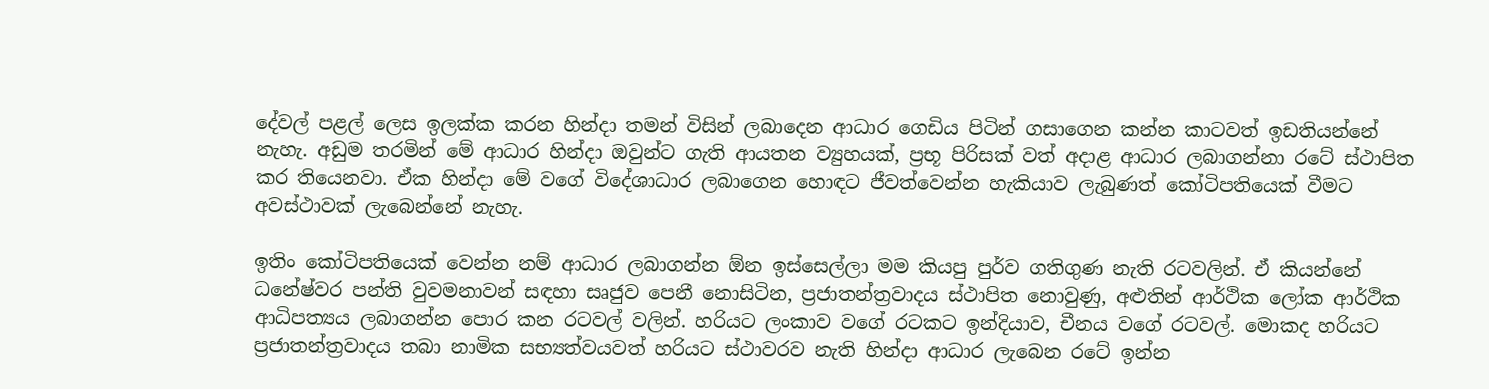දේවල් පළල් ලෙස ඉලක්ක කරන හින්දා තමන් විසින් ලබාදෙන ආධාර ගෙඩිය පිටින් ගසාගෙන කන්න කාටවත් ඉඩතියන්නේ නැහැ. අඩුම තරමින් මේ ආධාර හින්දා ඔවුන්ට ගැති ආයතන ව්‍යුහයක්, ප්‍රභූ පිරිසක් වත් අදාළ ආධාර ලබාගන්නා රටේ ස්ථාපිත කර තියෙනවා. ඒක හින්දා මේ වගේ විදේශාධාර ලබාගෙන හොඳට ජීවත්වෙන්න හැකියාව ලැබුණත් කෝටිපතියෙක් වීමට අවස්ථාවක් ලැබෙන්නේ නැහැ.

ඉතිං කෝටිපතියෙක් වෙන්න නම් ආධාර ලබාගන්න ඕන ඉස්සෙල්ලා මම කියපු පුර්ව ගතිගුණ නැති රටවලින්. ඒ කියන්නේ ධනේෂ්වර පන්ති වුවමනාවන් සඳහා සෘජුව පෙනී නොසිටින, ප්‍රජාතන්ත්‍රවාදය ස්ථාපිත නොවුණු, අළුතින් ආර්ථික ලෝක ආර්ථික ආධිපත්‍යය ලබාගන්න පොර කන රටවල් වලින්. හරියට ලංකාව වගේ රටකට ඉන්දියාව, චීනය වගේ රටවල්. මොකද හරියට ප්‍රජාතන්ත්‍රවාදය තබා නාමික සභ්‍යත්වයවත් හරියට ස්ථාවරව නැති හින්දා ආධාර ලැබෙන රටේ ඉන්න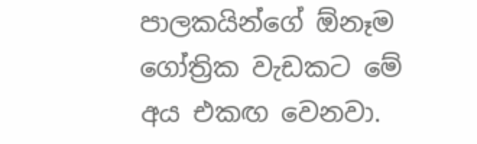පාලකයින්ගේ ‍ඕනෑම ගෝත්‍රික වැඩකට මේ අය එකඟ වෙනවා.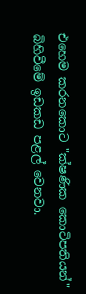එහෙම කරනකොට "ක්ෂණික ‍කොටිපතියන්" බිහිවීමේ ඉඩකඩ පළල් වෙනවා.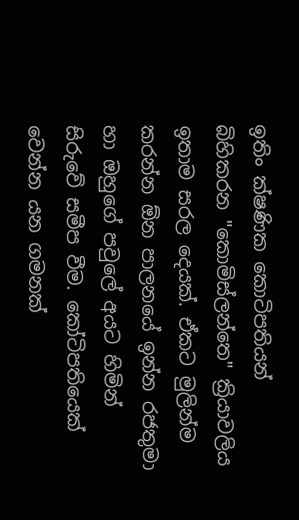ඉතිං ක්ෂණික කොටිපතියන් බිහිකරන "කොමිස්ලන්තෙ" ක්‍රියාවලිය ඉතාම සරල දෙයක්. ඒකට මුලින්ම කරන්න ඕන පාලනයේ ඉන්න රජතුමා හා ඔහුගේ පවුලේ අයට හිමින් සිරුවේ සමීප වීම. කෝටිපතියෙක් වෙන්න යන ගමනක්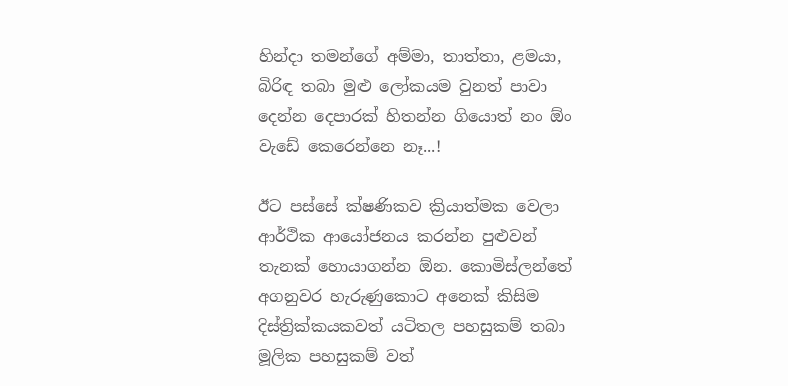හින්දා තමන්ගේ අම්මා, තාත්තා, ළමයා, බිරිඳ තබා මුළු ලෝකයම වුනත් පාවා දෙන්න දෙපාරක් හිතන්න ගියොත් නං ඕං වැඩේ කෙරෙන්නෙ නෑ...!

ඊට පස්සේ ක්ෂණිකව ක්‍රියාත්මක වෙලා ආර්ථික ආයෝජනය කරන්න පුළුවන් තැනක් හොයාගන්න ඕන. කොමිස්ලන්තේ අගනුවර හැරුණුකොට අනෙක් කිසිම දිස්ත්‍රික්කයකවත් යටිතල පහසුකම් තබා මූලික පහසුකම් වත්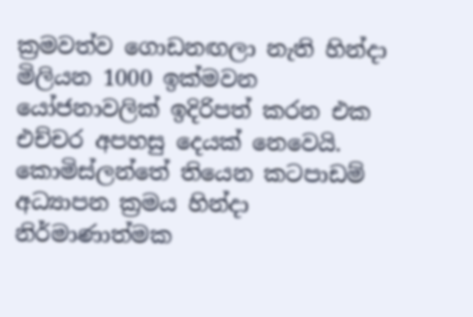ක්‍රමවත්ව ගොඩනඟලා නැති හින්දා මිලියන 1000 ඉක්මවන යෝජනාවලික් ඉදිරිපත් කරන එක එච්චර අපහසු දෙයක් නෙවෙයි. කොමිස්ලන්තේ තියෙන කටපාඩම් අධ්‍යාපන ක්‍රමය හින්දා නිර්මාණාත්මක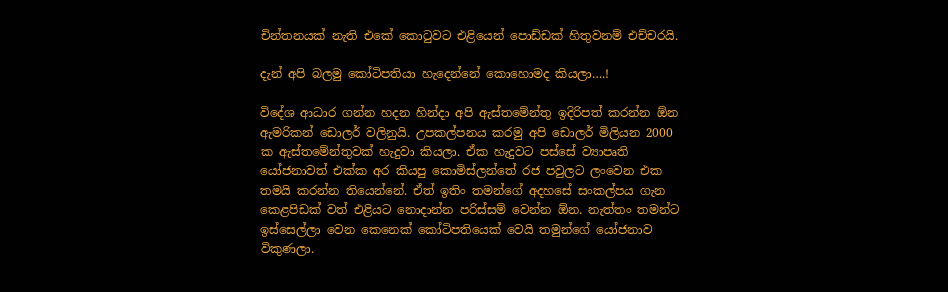චින්තනයක් නැති එකේ කොටුවට එළියෙන් පොඩ්ඩක් හිතුවනම් එච්චරයි.

දැන් අපි බලමු කෝටිපතියා හැදෙන්නේ කොහොමද කියලා….!

විදේශ ආධාර ගන්න හදන හින්දා අපි ඇස්තමේන්තු ඉදිරිපත් කරන්න ඕන ඇමරිකන් ඩොලර් වලිනුයි. උපකල්පනය කරමු අපි ඩොලර් මිලියන 2000 ක ඇස්තමේන්තුවක් හැදුවා කියලා. ඒක හැදුවට පස්සේ ව්‍යාපෘති යෝජනාවත් එක්ක අර කියපු කොමිස්ලන්තේ රජ පවුලට ලංවෙන එක තමයි කරන්න තියෙන්නේ. ඒත් ඉතිං තමන්ගේ අදහසේ සංකල්පය ගැන කෙළපිඩක් වත් එළියට නොදාන්න පරිස්සම් වෙන්න ඕන. නැත්තං තමන්ට ඉස්සෙල්ලා වෙන කෙනෙක් කෝටිපතියෙක් වෙයි තමුන්ගේ යෝජනාව විකුණලා.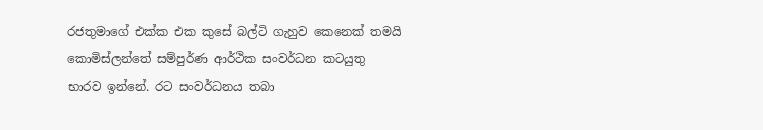රජතුමාගේ එක්ක එක කුසේ බල්ටි ගැහුව කෙනෙක් තමයි කොමිස්ලන්තේ සම්පුර්ණ ආර්ථික සංවර්ධන කටයුතු භාරව ඉන්නේ. රට සංවර්ධනය තබා‍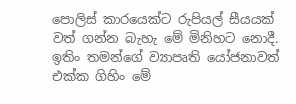පොලිස් කාරයෙක්ට රුපියල් සීයයක් වත් ගන්න බැහැ ‍මේ මිනිහට නොදී. ඉතිං තමන්ගේ ව්‍යාපෘති යෝජනාවත් එක්ක ගිහිං මේ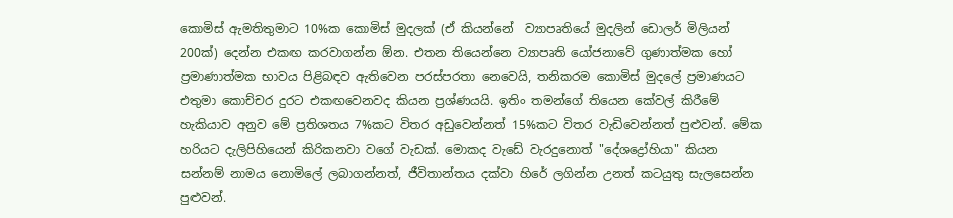කොමිස් ඇමතිතුමාට 10%ක කොමිස් මුදලක් (ඒ කියන්නේ ‍ ව්‍යාපෘතියේ මුදලින් ඩොලර් මිලියන් 200ක්) දෙන්න එකඟ කරවාගන්න ඕන. එතන තියෙන්නෙ ව්‍යාපෘති යෝජනාවේ ගුණාත්මක හෝ ප්‍රමාණාත්මක භාවය පිළිබඳව ඇතිවෙන පරස්පරතා නෙවෙයි, තනිකරම කොමිස් මුදලේ ප්‍රමාණයට එතුමා කොච්චර දුරට එකඟවෙනවද කියන ප්‍රශ්ණයයි. ඉතිං තමන්ගේ තියෙන කේවල් කිරීමේ හැකියාව අනුව මේ ප්‍රතිශතය 7%කට විතර අඩුවෙන්නත් 15%කට විතර වැඩිවෙන්නත් පුළුවන්. මේක හරියට දැලිපිහියෙන් කිරිකනවා වගේ වැඩක්. මොකද වැඩේ වැරදුනොත් "දේශද්‍රෝහියා" කියන සන්නම් නාමය නොමිලේ ලබාගන්නත්, ජීවිතාන්තය දක්වා හිරේ ලගින්න උනත් කටයුතු ‍සැලසෙන්න පුළුවන්.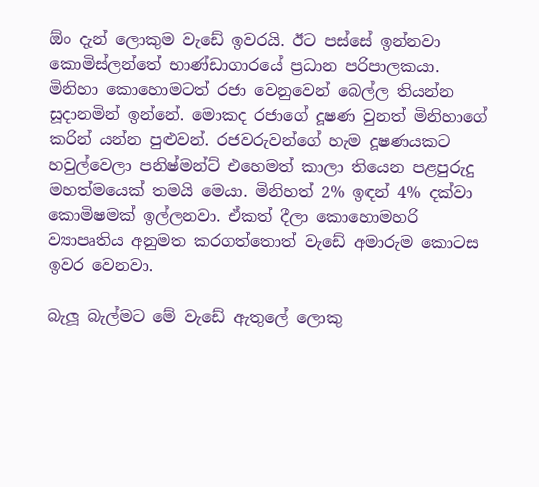ඕං දැන් ලොකුම වැඩේ ඉවරයි. ඊට පස්සේ ඉන්නවා කොමිස්ලන්තේ භාණ්ඩාගාරයේ ප්‍රධාන පරිපාලකයා. මිනිහා කොහොමටත් රජා වෙනුවෙන් බෙල්ල තියන්න සූදානමින් ඉන්නේ. මොකද රජාගේ දූෂණ වුනත් මිනිහාගේ කරින් යන්න පුළුවන්. රජවරුවන්ගේ හැම දූෂණයකට හවුල්වෙලා පනිෂ්මන්ට් එහෙමත් කාලා තියෙන පළපුරුදු මහත්මයෙක් තමයි මෙයා. මිනිහත් 2% ඉඳන් 4% දක්වා කොමිෂමක් ඉල්ලනවා. ඒකත් දීලා කොහොමහරි ව්‍යාපෘතිය ‍අනුමත ‍කරගත්තොත් වැඩේ අමාරුම කොටස ඉවර වෙනවා.

බැලූ බැල්මට මේ වැඩේ ඇතුලේ ලොකු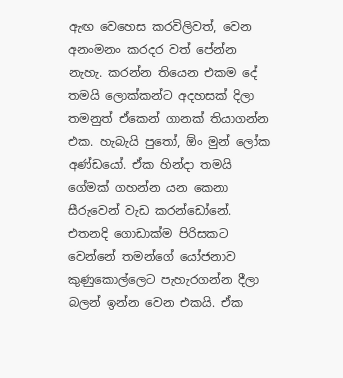ඇඟ වෙහෙස කරවිලිවත්, වෙන අනංමනං කරදර වත් පේන්න නැහැ. කරන්න තියෙන එකම දේ තමයි ලොක්කන්ට අදහසක් දිලා තමනුත් ඒකෙන් ගානක් තියාගන්න එක. හැබැයි පුතෝ, ඕං මුන් ලෝක අණ්ඩයෝ. ඒක හින්දා තමයි ගේමක් ගහන්න යන කෙනා සීරුවෙන් වැඩ කරන්ඩෝනේ. එතනදි ගොඩාක්ම පිරිසකට වෙන්නේ තමන්ගේ යෝජනාව කුණුකොල්ලෙට පැහැරගන්න දීලා බලන් ඉන්න වෙන එකයි. ඒක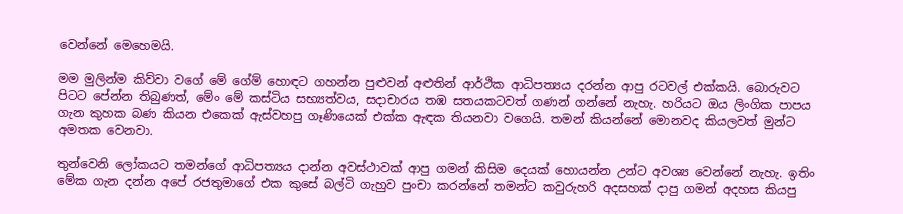වෙන්නේ මෙහෙමයි.

මම මුලින්ම කිව්වා වගේ මේ ගේම් හොඳට ගහන්න පුළුවන් අළුතින් ආර්ථික ආධිපත්‍යය දරන්න ආපු රටවල් එක්කයි. බොරුවට පිටට පේන්න තිබුණත්, මේං මේ කස්ටිය සභ්‍යත්වය, සදාචාරය තඹ සතයකටවත් ගණන් ගන්නේ නැහැ. හරියට ඔය ලිංගික පාපය ගැන කුහක බණ කියන එකෙක් ඇස්වහපු ගෑණියෙක් එක්ක ඇඳක තියනවා වගෙයි. තමන් කියන්නේ මොනවද කියලවත් මුන්ට අමතක වෙනවා.

තුන්වෙනි ලෝකයට තමන්ගේ ආධිපත්‍යය දාන්න අවස්ථාවක් ආපු ගමන් කිසිම දෙයක් හොයන්න උන්ට අවශ්‍ය වෙන්නේ නැහැ. ඉතිං මේක ගැන දන්න අපේ රජතුමාගේ එක කුසේ බල්ටි ගැහුව පුංචා කරන්නේ තමන්ට කවුරුහරි අදසහක් දාපු ගමන් අදහස කියපු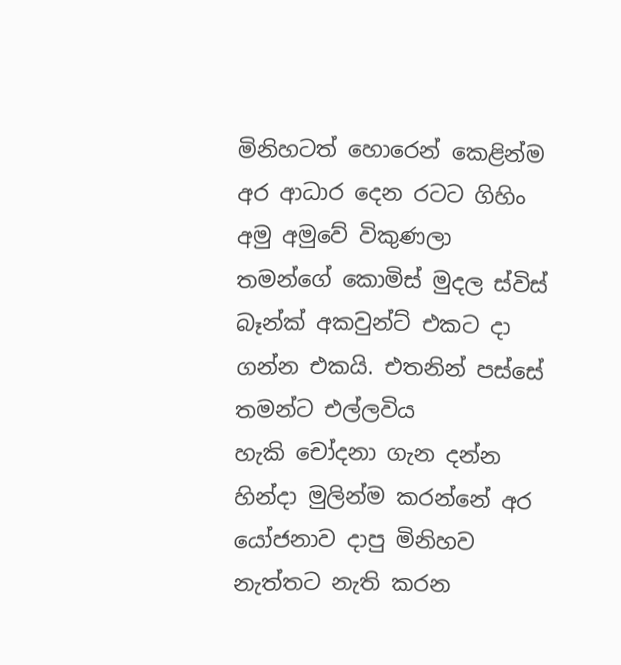මිනිහටත් හොරෙන් කෙළින්ම අර ආධාර දෙන රටට ගිහිං අමු අමුවේ විකුණලා තමන්ගේ කොමිස් මුදල ස්විස් බෑන්ක් අකවුන්ට් එකට දා ගන්න එකයි. එතනින් පස්සේ තමන්ට එල්ලවිය හැකි ‍චෝදනා ගැන දන්න හින්දා මුලින්ම කරන්නේ අර යෝජනාව දාපු මිනිහව නැත්තට නැති කරන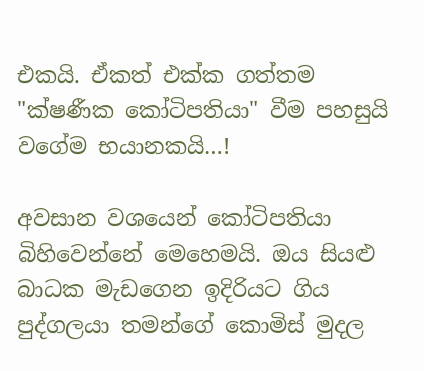එකයි. ඒකත් එක්ක ගත්තම "ක්ෂණීක කෝටිපතියා" වීම පහසුයි වගේම භයානකයි…!

අවසාන වශයෙන් කෝටිපතියා බිහිවෙන්නේ මෙහෙමයි. ඔය සියළු බාධක මැඩගෙන ඉදිරියට ගිය පුද්ගලයා තමන්ගේ කොමිස් මුදල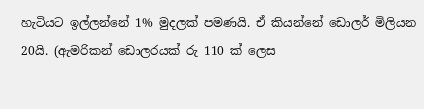හැටියට ඉල්ලන්නේ 1% මුදලක් පමණයි. ඒ කියන්නේ ඩොලර් මිලියන 20යි. (ඇමරිකන් ඩොලරයක් රු 110 ක් ලෙස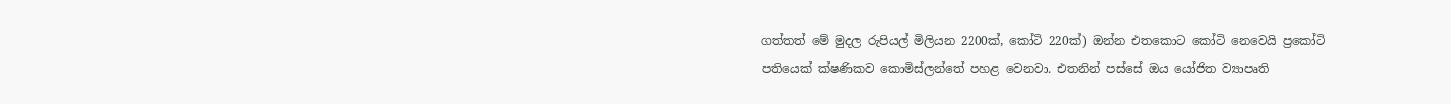ගත්තත් මේ මුදල රුපියල් මිලියන 2200ක්, කෝටි 220ක්) ඔන්න එතකොට කෝටි නෙවෙයි ප්‍රකෝටි පතියෙක් ක්ෂණිකව කොමිස්ලන්තේ පහළ වෙනවා. එතනින් පස්සේ ඔය යෝජිත ව්‍යාපෘති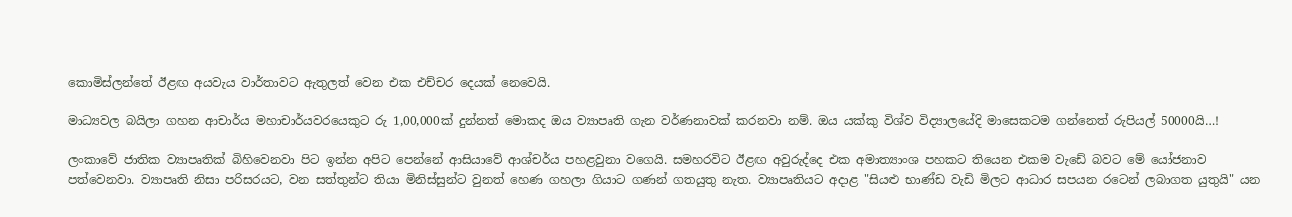කොමිස්ලන්තේ ඊළඟ අයවැය වාර්තාවට ඇතුලත් වෙන එක එච්චර දෙයක් නෙවෙයි.

මාධ්‍යවල බයිලා ගහන ආචාර්ය මහාචාර්යවරයෙකුට රු 1,00,000ක් දුන්නත් මොකද ඔය ව්‍යාපෘති ගැන වර්ණනාවක් කරනවා නම්. ඔය යක්කු විශ්ව විද්‍යාලයේදි මාසෙකටම ගන්නෙත් රුපියල් 50000යි…!

ලංකාවේ ජාතික ව්‍යාපෘතික් බිහිවෙනවා පිට ඉන්න අපිට පෙන්නේ ආසියාවේ ආශ්චර්ය පහළවුනා වගෙයි. සමහරවිට ඊළඟ අවුරුද්දෙ එක අමාත්‍යාංශ පහකට තියෙන එකම වැඩේ බවට මේ යෝජනාව පත්වෙනවා. ව්‍යාපෘති නිසා පරිසරයට, වන සත්තුන්ට තියා මිනිස්සුන්ට වුනත් හෙණ ගහලා ගියාට ගණන් ගතයුතු නැත. ව්‍යාපෘතියට අදාළ "සියළු භාණ්ඩ වැඩි මිලට ආධාර සපයන රටෙන් ලබාගත යුතුයි" යන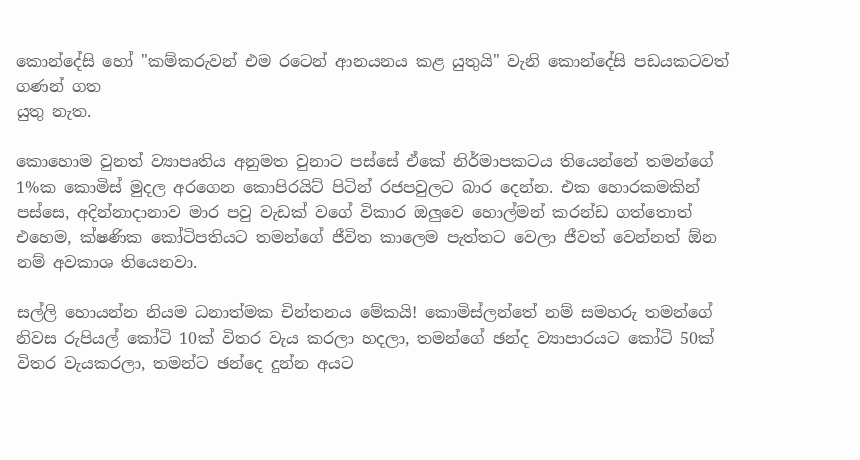කොන්දේසි හෝ "කම්කරුවන් එම රටෙන් ආනයනය කළ යුතුයි" වැනි කොන්දේසි පඩයකටවත් ගණන් ගත
යුතු නැත.

කොහොම වුනත් ව්‍යාපෘතිය අනුමත වුනාට පස්සේ ඒකේ නිර්මාපකටය තියෙන්නේ තමන්ගේ 1%ක කොමිස් මුදල අරගෙන කොපිරයිට් පිටින් රජපවුලට බාර දෙන්න. එක හොරකමකින් පස්සෙ, අදින්නාදානාව මාර පවු වැඩක් වගේ විකාර ඔලුවෙ හොල්මන් කරන්ඩ ගත්තොත් එහෙම, ක්ෂණික කෝටිපතියට තමන්ගේ ජීවිත කාලෙම පැත්තට වෙලා ජීවත් වෙන්නත් ඕන නම් අවකාශ තියෙනවා.

සල්ලි හොයන්න නියම ධනාත්මක චින්තනය මේකයි! කොමිස්ලන්තේ නම් සමහරු තමන්ගේ නිවස රුපියල් කෝටි 10ක් විතර වැය කරලා හදලා, තමන්ගේ ඡන්ද ව්‍යාපාරයට කෝටි 50ක් විතර වැයකරලා, තමන්ට ඡන්දෙ දුන්න අයට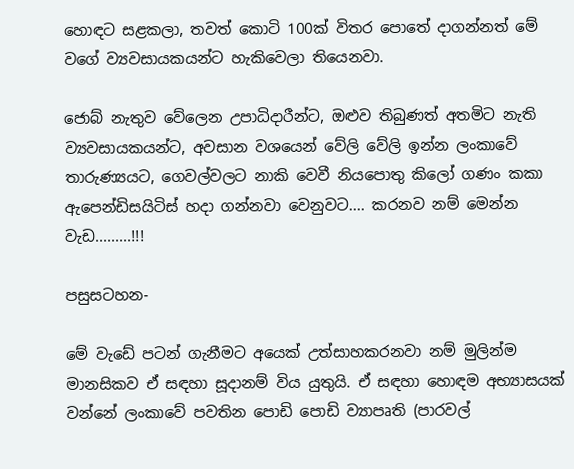හොඳට සළකලා, තවත් කොටි 100ක් විතර පොතේ දාගන්නත් මේ වගේ ව්‍යවසායකයන්ට හැකිවෙලා තියෙනවා.

ජොබ් නැතුව වේලෙන උපාධිදාරීන්ට, ඔළුව තිබුණත් අතමිට නැති ව්‍යවසායකයන්ට, අවසාන වශයෙන් වේලි වේලි ඉන්න ලංකාවේ තාරුණ්‍යයට, ගෙවල්වලට නාකි වෙවී නියපොතු කිලෝ ගණං කකා ඇපෙන්ඩිසයිටිස් හදා ගන්නවා වෙනුවට.... කරනව නම් මෙන්න වැඩ.........!!!

පසුසටහන-

මේ වැඩේ පටන් ගැනීමට අයෙක් උත්සාහකරනවා නම් මුලින්ම මානසිකව ඒ සඳහා සූදානම් විය යුතුයි. ඒ සඳහා හොඳම අභ්‍යාසයක් වන්නේ ලංකාවේ පවතින පොඩි පොඩි ව්‍යාපෘති (පාරවල්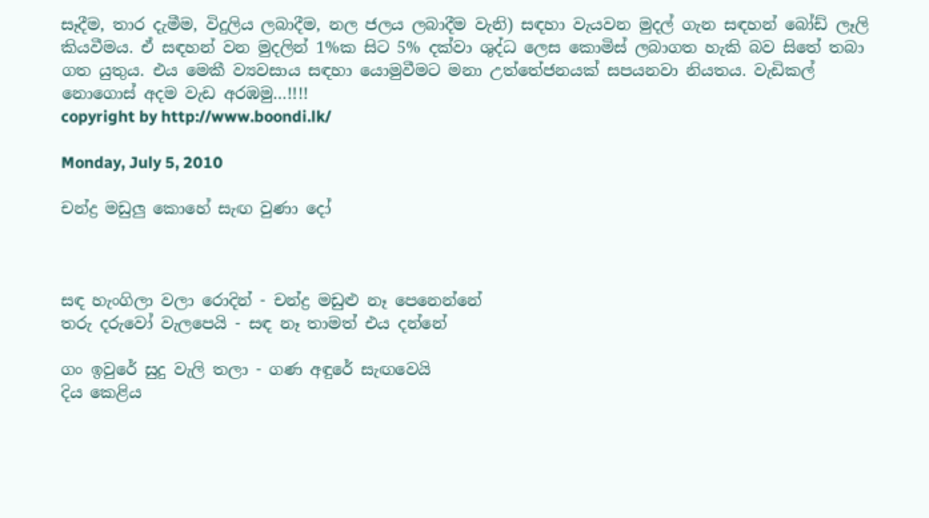සෑදීම, තාර දැමීම, විදුලිය ලබාදීම, නල ජලය ලබාදීම වැනි) සඳහා වැයවන මුදල් ගැන සඳහන් බෝඩ් ලෑලි කියවීමය. ඒ සඳහන් වන මුදලින් 1%ක සිට 5% දක්වා ශුද්ධ ලෙස කොමිස් ලබාගත හැකි බව සිතේ තබා ගත යුතුය. එය මෙකී ව්‍යවසාය සඳහා යොමුවීමට මනා උත්තේජනයක් සපයනවා නියතය. වැඩිකල් නොගොස් අදම වැඩ අරඹමු…!!!!
copyright by http://www.boondi.lk/

Monday, July 5, 2010

චන්ද්‍ර මඩුලු කොහේ සැඟ වුණා දෝ



සඳ හැංගිලා වලා රොදින් - චන්ද්‍ර මඩුළු නෑ පෙනෙන්නේ
තරු දරුවෝ වැලපෙයි - සඳ නෑ තාමත් එය දන්නේ

ගං ඉවුරේ සුදු වැලි තලා - ගණ අඳුරේ සැඟවෙයි
දිය කෙළිය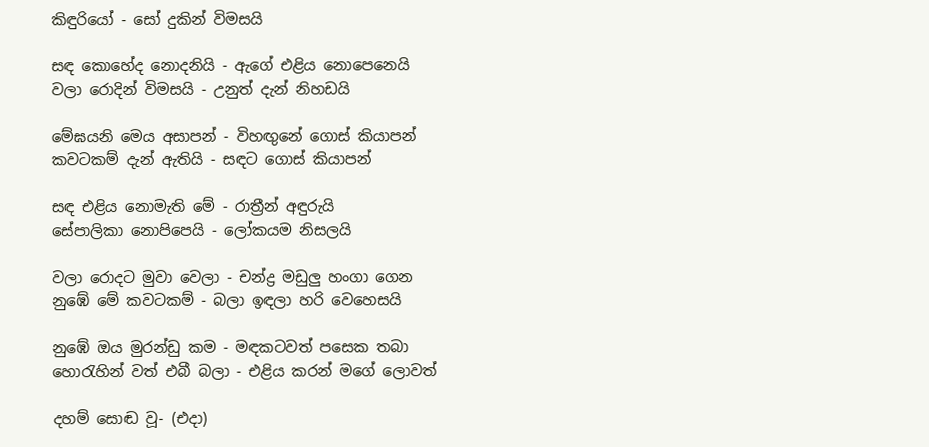කිඳුරියෝ - සෝ දුකින් විමසයි

සඳ කොහේද නොදනියි - ඇගේ එළිය නොපෙනෙයි
වලා රොදින් විමසයි - උනුත් දැන් නිහඩයි

මේඝයනි මෙය අසාපන් - විහඟුනේ ගොස් කියාපන්
කවටකම් දැන් ඇතියි - සඳට ගොස් කියාපන්

සඳ එළිය නොමැති මේ - රාත්‍රීන් අඳුරුයි
සේපාලිකා නොපිපෙයි - ලෝකයම නිසලයි

වලා රොදට මුවා වෙලා - චන්ද්‍ර මඩුලු හංගා ගෙන
නුඹේ මේ කවටකම් - බලා ඉඳලා හරි වෙහෙසයි

නුඹේ ඔය මුරන්ඩු කම - මඳකටවත් පසෙක තබා
හොරැහින් වත් එබී බලා - එළිය කරන් මගේ ලොවත්

දහම් සොඬ වූ- (එදා)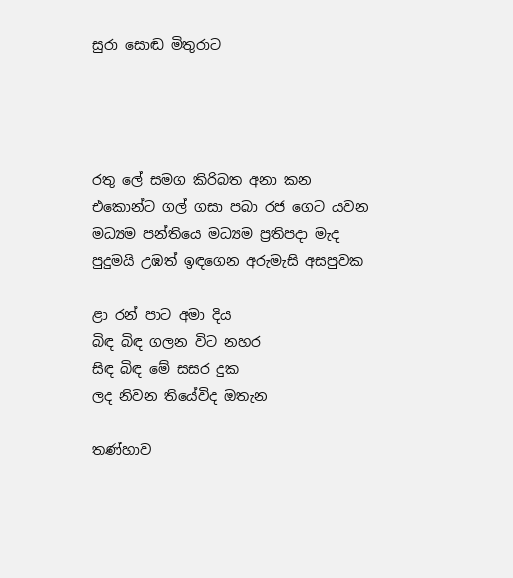සුරා සොඬ මිතුරාට




රතු ලේ සමග කිරිබත අනා කන
එකොන්ට ගල් ගසා පබා රජ ගෙට යවන
මධ්‍යම පන්තියෙ මධ්‍යම ප්‍රතිපදා මැද
පුදුමයි උඹත් ඉඳගෙන අරුමැසි අසපුවක

ළා රන් පාට අමා දිය
බිඳ බිඳ ගලන විට නහර
සිඳ බිඳ මේ සසර දුක
ලද නිවන තියේවිද ඔතැන

තණ්හාව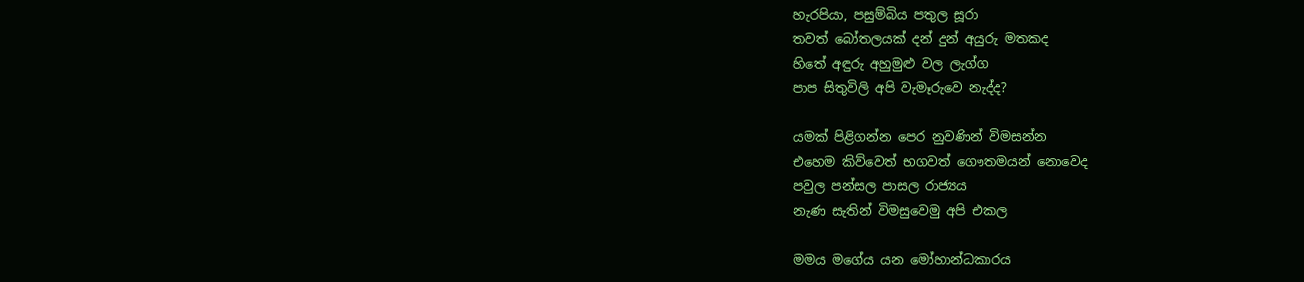හැරපියා, පසුම්බිය පතුල සූරා
තවත් බෝතලයක් දන් දුන් අයුරු මතකද
හිතේ අඳුරු අහුමුළු වල ලැග්ග
පාප සිතුවිලි අපි වැමෑරුවෙ නැද්ද?

යමක් පිළිගන්න පෙර නුවණින් විමසන්න
එහෙම කිව්වෙත් භගවත් ගෞතමයන් නොවෙද
පවුල පන්සල පාසල රාජ්‍යය
නැණ සැතින් විමසුවෙමු අපි එකල

මමය මගේය යන මෝහාන්ධකාරය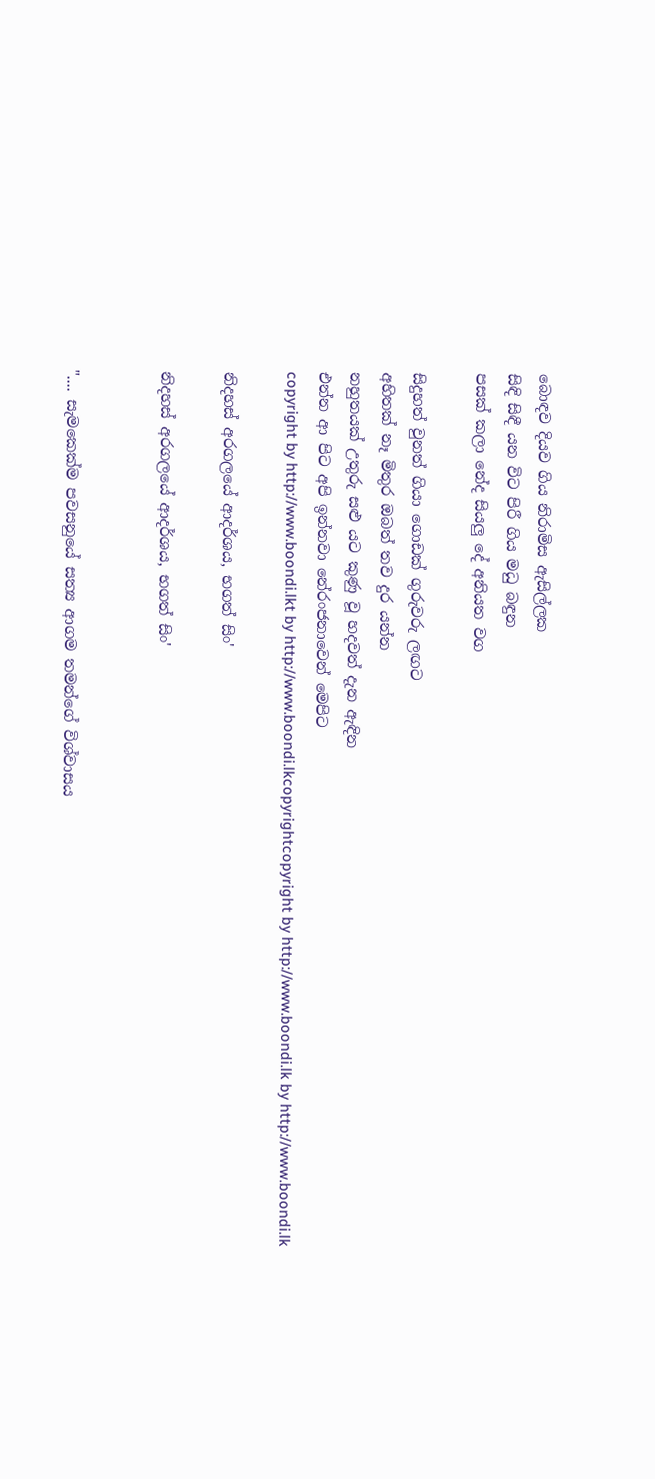බොඳව දියව ගිය නිරාමිස ඇසිල්ලක
සිඳි සිඳී යන විට පිරී ගිය මධු බඳුන
පසක් කලා නේද සියලු දේ අනියත වග

සිදුහත් වුනත් ගියා ගොඩක් ගුරුවරු ලඟට
අහිතක් නෑ මිතුර ඔබත් තව දුර යන්න
නහුතයක් උතුරු සළු යට කුණු වූ හදවත් දැන ඇඳින
එන්න ආ පිට අපි ඉන්නවා නේරංජනාවෙන් මෙපිට
copyright by http://www.boondi.lkt by http://www.boondi.lkcopyrightcopyright by http://www.boondi.lk by http://www.boondi.lk

නිදහස් අරගලයේ ආදර්ශය, භගත් සිං'

නිදහස් අරගලයේ ආදර්ශය, භගත් සිං'


".... සැමකෙක්ම පවසනුයේ සත්‍ය ආගම තමන්ගේ විශ්වාසය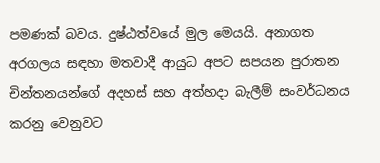පමණක් බවය. දුෂ්ඨත්වයේ මුල මෙයයි. අනාගත අරගල‍ය සඳහා මතවාදී ආයුධ අපට සපයන පුරාතන චින්තනයන්ගේ අදහස් සහ අත්හදා බැලීම් සංවර්ධනය කරනු වෙනුවට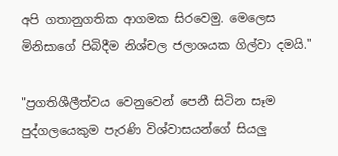අපි ගතානුගතික ආගමක සිරවෙමු. මෙලෙස මිනිසාගේ පිබිදීම නිශ්චල ජලාශයක ගිල්වා දමයි."

"ප්‍රගතිශීලීත්වය වෙනුවෙන් පෙනී සිටින සෑම පුද්ගලයෙකුම පැරණි විශ්වාසයන්ගේ සියලු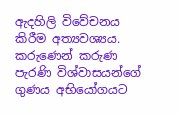ඇදහිලි විවේචනය කිරීම අත්‍යවශ්‍යය. කරුණෙන් කරුණ පැරණි විශ්වාසයන්ගේ ගුණය අභියෝගයට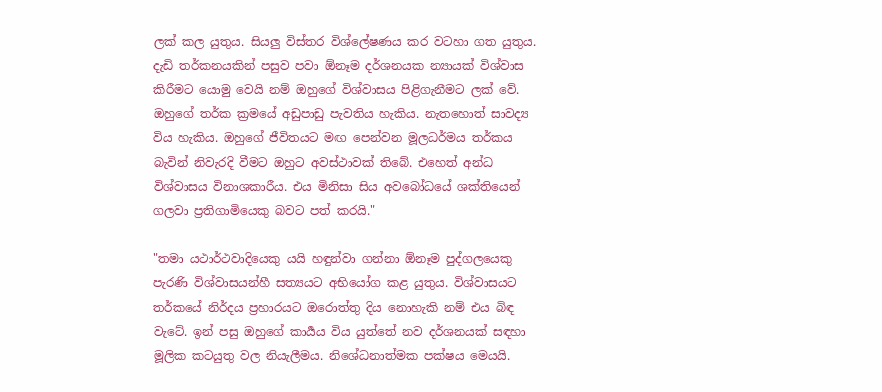ලක් කල යුතුය. සියලු විස්තර විශ්ලේෂණය කර වටහා ගත යුතුය. දැඩි තර්කනයකින් පසුව පවා ඕනෑම දර්ශනයක න්‍යායක් විශ්වාස කිරීමට යොමු වෙයි නම් ඔහුගේ විශ්වාසය පිළිගැනීමට ලක් වේ. ඔහුගේ තර්ක ක්‍රමයේ අඩුපාඩු පැවතිය හැකිය. නැතහොත් සාවද්‍ය විය හැකිය. ඔහුගේ ජීවිතයට මඟ පෙන්වන මූලධර්මය තර්කය බැවින් නිවැරදි වීමට ඔහුට අවස්ථාවක් තිබේ. එහෙත් අන්ධ විශ්වාසය විනාශකාරීය. එය මිනිසා සිය අවබෝධයේ ශක්තියෙන් ගලවා ප්‍රතිගාමියෙකු බවට පත් කරයි."

"තමා යථාර්ථවාදියෙකු යයි හඳුන්වා ගන්නා ඕනෑම පුද්ගලයෙකු පැරණි විශ්වාසයන්හී සත්‍යයට අභියෝග කළ යුතුය. විශ්වාසයට තර්කයේ නිර්දය ප්‍රහාරයට ඔරොත්තු දිය නොහැකි නම් එය බිඳ වැටේ. ඉන් පසු ඔහු‍ගේ කාර්‍යය විය යුත්තේ නව දර්ශනයක් සඳහා මූලික කටයුතු වල නියැලීමය. නිශේධනාත්මක පක්ෂය මෙයයි.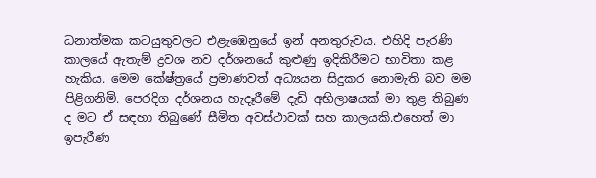ධනාත්මක කටයුතුවලට එළැඹෙනුයේ ඉන් අනතුරුවය. එහිදි පැරණි කාලයේ ඇතැම් ද්‍රවශ නව දර්ශනයේ කුළුණු ඉදිකිරීමට භාවිතා කළ හැකිය. මෙම කේෂ්ත්‍රයේ ප්‍රමාණවත් අධ්‍යයන සිදුකර නොමැති බව මම පිළිගනිමි. පෙරදිග දර්ශනය හැදෑරීමේ දැඩි අභිලාෂයක් මා තුළ තිබුණ ද මට ඒ සඳහා තිබුණේ සීමිත අවස්ථාවක් සහ කාලයකි.එහෙත් මා ඉපැරීණ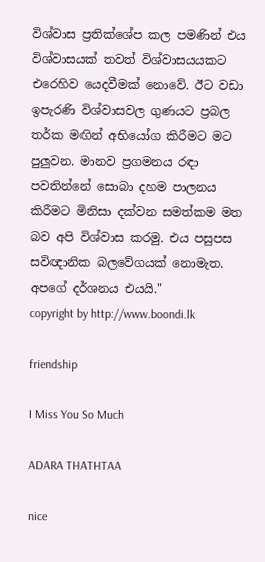විශ්වාස ප්‍රතික්ශේප කල පමණින් එය විශ්වාසයක් තවත් විශ්වාසයයකට එරෙහිව යෙදවීමක් නොවේ. ඊට වඩා ඉපැරණි විශ්වාසවල ගුණයට ප්‍රබල තර්ක මඟින් අභියෝග කිරීමට මට පුලුවන. මානව ප්‍රගමනය රඳා පවතින්නේ සොබා දහම පාලනය කිරීමට මිනිසා දක්වන සමත්කම මත බව අපි විශ්වාස කරමු. එය පසුපස සවිඥානික බලවේගයක් නොමැත. අපගේ දර්ශනය එයයි."
copyright by http://www.boondi.lk

friendship

I Miss You So Much

ADARA THATHTAA

nice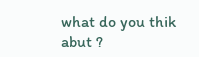what do you thik abut ?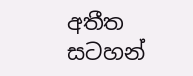අතීත සටහන්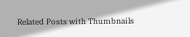Related Posts with Thumbnails